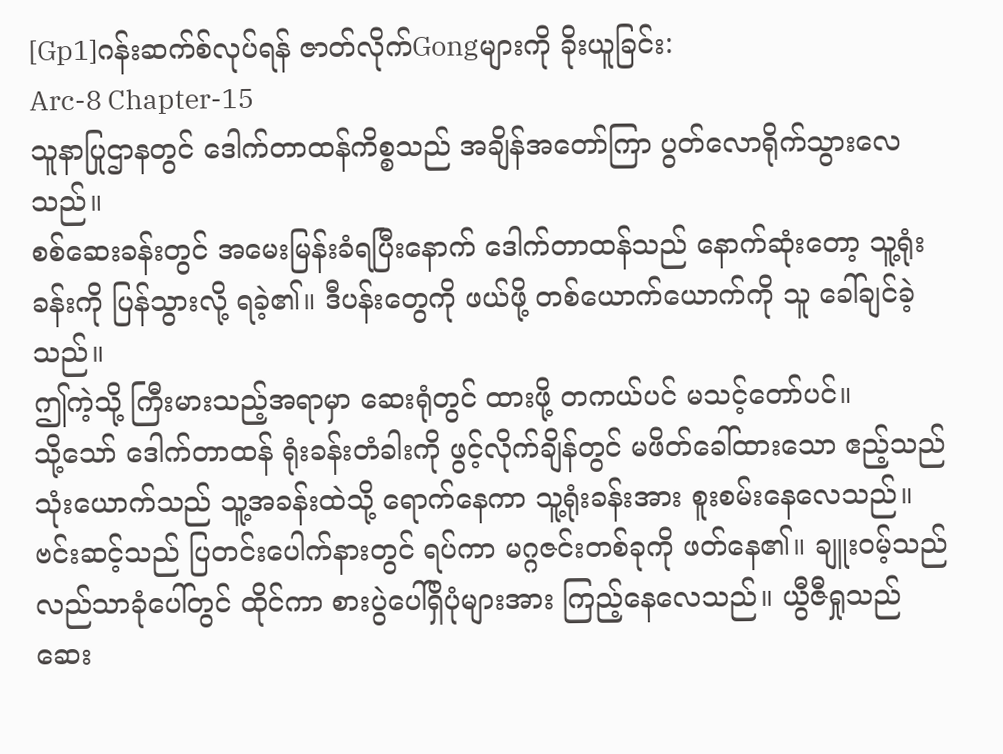[Gp1]ဂန်းဆက်စ်လုပ်ရန် ဇာတ်လိုက်Gongများကို ခိုးယူခြင်း:
Arc-8 Chapter-15
သူနာပြုဌာနတွင် ဒေါက်တာထန်ကိစ္စသည် အချိန်အတော်ကြာ ပွတ်လောရိုက်သွားလေသည်။
စစ်ဆေးခန်းတွင် အမေးမြန်းခံရပြီးနောက် ဒေါက်တာထန်သည် နောက်ဆုံးတော့ သူ့ရုံးခန်းကို ပြန်သွားလို့ ရခဲ့၏။ ဒီပန်းတွေကို ဖယ်ဖို့ တစ်ယောက်ယောက်ကို သူ ခေါ်ချင်ခဲ့သည်။
ဤကဲ့သို့ ကြီးမားသည့်အရာမှာ ဆေးရုံတွင် ထားဖို့ တကယ်ပင် မသင့်တော်ပင်။
သို့သော် ဒေါက်တာထန် ရုံးခန်းတံခါးကို ဖွင့်လိုက်ချိန်တွင် မဖိတ်ခေါ်ထားသော ဧည့်သည် သုံးယောက်သည် သူ့အခန်းထဲသို့ ရောက်နေကာ သူ့ရုံးခန်းအား စူးစမ်းနေလေသည်။
ဗင်းဆင့်သည် ပြတင်းပေါက်နားတွင် ရပ်ကာ မဂ္ဂဇင်းတစ်ခုကို ဖတ်နေ၏။ ချူးဝမ့်သည် လည်သာခုံပေါ်တွင် ထိုင်ကာ စားပွဲပေါ်ရှိပုံများအား ကြည့်နေလေသည်။ ယွီဇီရှုသည် ဆေး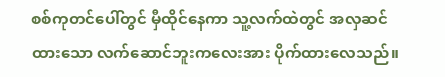စစ်ကုတင်ပေါ်တွင် မှီထိုင်နေကာ သူ့လက်ထဲတွင် အလှဆင်ထားသော လက်ဆောင်ဘူးကလေးအား ပိုက်ထားလေသည်။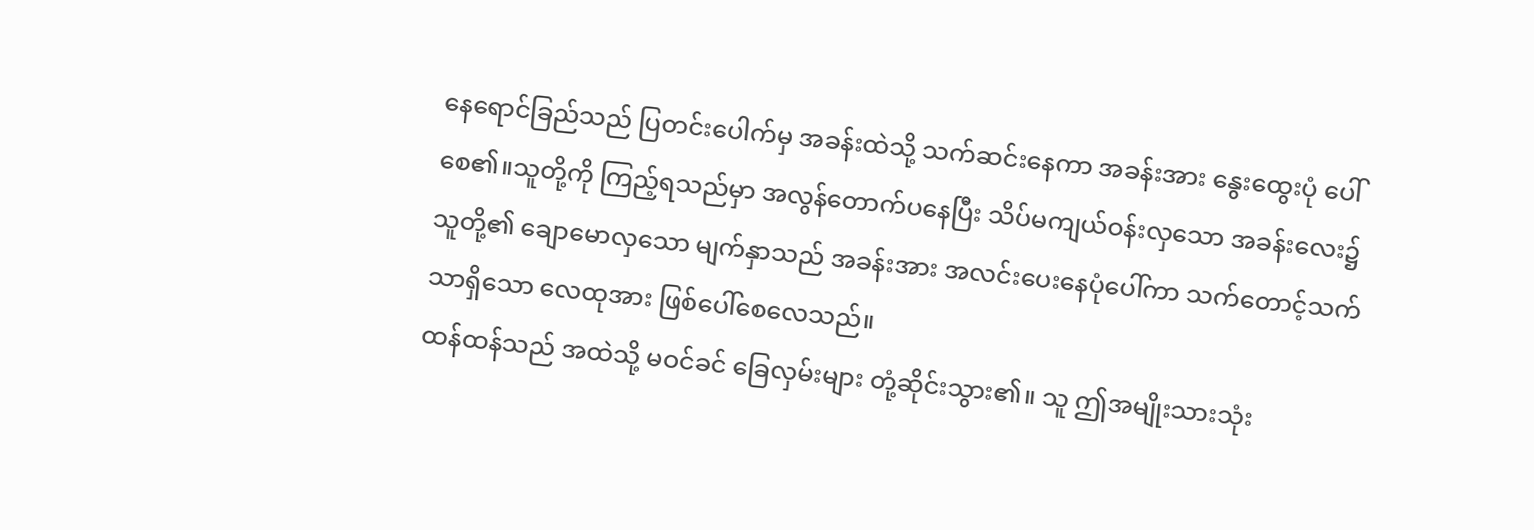နေရောင်ခြည်သည် ပြတင်းပေါက်မှ အခန်းထဲသို့ သက်ဆင်းနေကာ အခန်းအား နွေးထွေးပုံ ပေါ်စေ၏။သူတို့ကို ကြည့်ရသည်မှာ အလွန်တောက်ပနေပြီး သိပ်မကျယ်ဝန်းလှသော အခန်းလေး၌ သူတို့၏ ချောမောလှသော မျက်နှာသည် အခန်းအား အလင်းပေးနေပုံပေါ်ကာ သက်တောင့်သက်သာရှိသော လေထုအား ဖြစ်ပေါ်စေလေသည်။
ထန်ထန်သည် အထဲသို့ မဝင်ခင် ခြေလှမ်းများ တုံ့ဆိုင်းသွား၏။ သူ ဤအမျိုးသားသုံး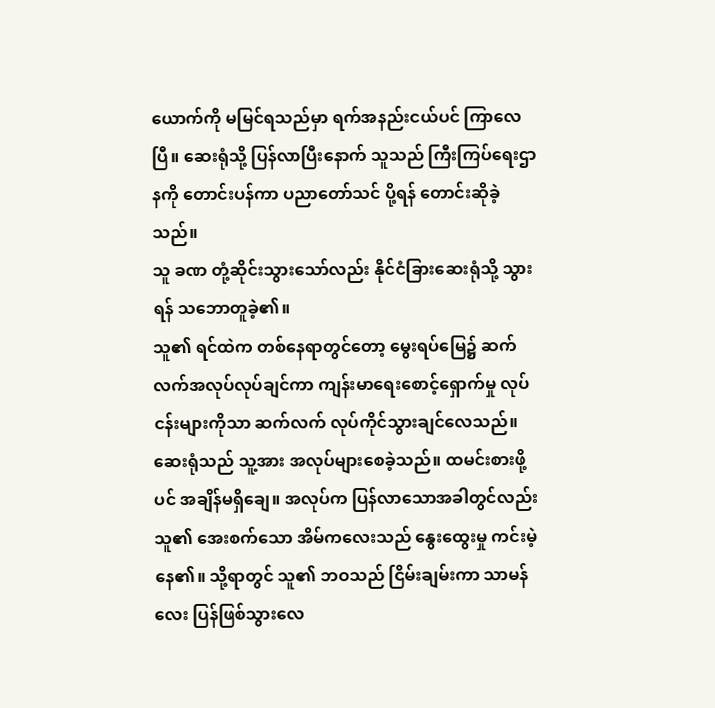ယောက်ကို မမြင်ရသည်မှာ ရက်အနည်းငယ်ပင် ကြာလေပြီ။ ဆေးရုံသို့ ပြန်လာပြီးနောက် သူသည် ကြီးကြပ်ရေးဌာနကို တောင်းပန်ကာ ပညာတော်သင် ပို့ရန် တောင်းဆိုခဲ့သည်။
သူ ခဏ တုံ့ဆိုင်းသွားသော်လည်း နိုင်ငံခြားဆေးရုံသို့ သွားရန် သဘောတူခဲ့၏။
သူ၏ ရင်ထဲက တစ်နေရာတွင်တော့ မွေးရပ်မြေ၌ ဆက်လက်အလုပ်လုပ်ချင်ကာ ကျန်းမာရေးစောင့်ရှောက်မှု လုပ်ငန်းများကိုသာ ဆက်လက် လုပ်ကိုင်သွားချင်လေသည်။
ဆေးရုံသည် သူ့အား အလုပ်များစေခဲ့သည်။ ထမင်းစားဖို့ပင် အချိန်မရှိချေ။ အလုပ်က ပြန်လာသောအခါတွင်လည်း သူ၏ အေးစက်သော အိမ်ကလေးသည် နွေးထွေးမှု ကင်းမဲ့နေ၏။ သို့ရာတွင် သူ၏ ဘဝသည် ငြိမ်းချမ်းကာ သာမန်လေး ပြန်ဖြစ်သွားလေ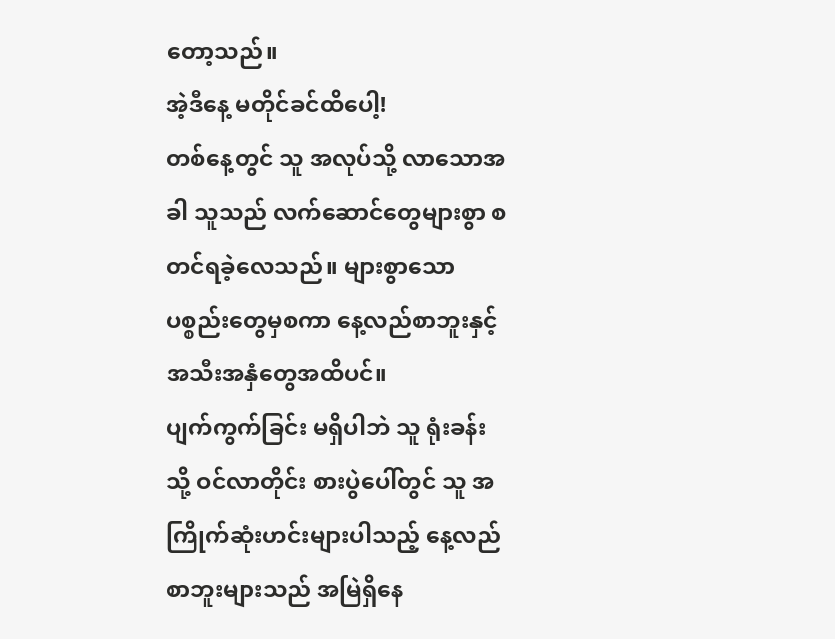တော့သည်။
အဲ့ဒီနေ့ မတိုင်ခင်ထိပေါ့!
တစ်နေ့တွင် သူ အလုပ်သို့ လာသောအခါ သူသည် လက်ဆောင်တွေများစွာ စတင်ရခဲ့လေသည်။ များစွာသောပစ္စည်းတွေမှစကာ နေ့လည်စာဘူးနှင့် အသီးအနှံတွေအထိပင်။
ပျက်ကွက်ခြင်း မရှိပါဘဲ သူ ရုံးခန်းသို့ ဝင်လာတိုင်း စားပွဲပေါ်တွင် သူ အကြိုက်ဆုံးဟင်းများပါသည့် နေ့လည်စာဘူးများသည် အမြဲရှိနေ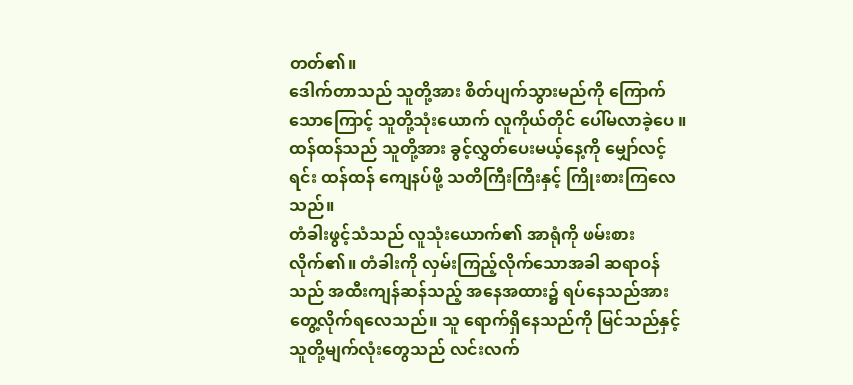တတ်၏။
ဒေါက်တာသည် သူတို့အား စိတ်ပျက်သွားမည်ကို ကြောက်သောကြောင့် သူတို့သုံးယောက် လူကိုယ်တိုင် ပေါ်မလာခဲ့ပေ ။ ထန်ထန်သည် သူတို့အား ခွင့်လွှတ်ပေးမယ့်နေ့ကို မျှော်လင့်ရင်း ထန်ထန် ကျေနပ်ဖို့ သတိကြီးကြီးနှင့် ကြိုးစားကြလေသည်။
တံခါးဖွင့်သံသည် လူသုံးယောက်၏ အာရုံကို ဖမ်းစားလိုက်၏။ တံခါးကို လှမ်းကြည့်လိုက်သောအခါ ဆရာဝန်သည် အထီးကျန်ဆန်သည့် အနေအထား၌ ရပ်နေသည်အား တွေ့လိုက်ရလေသည်။ သူ ရောက်ရှိနေသည်ကို မြင်သည်နှင့် သူတို့မျက်လုံးတွေသည် လင်းလက်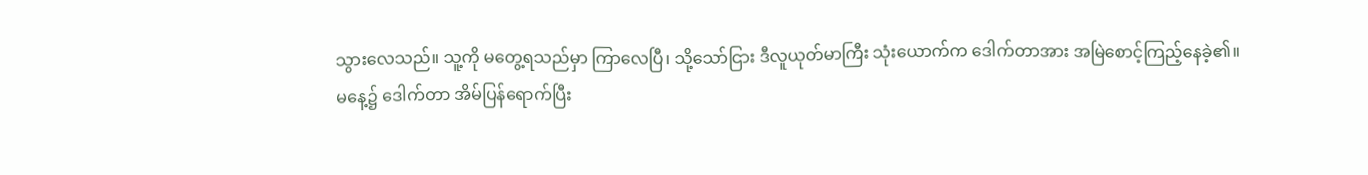သွားလေသည်။ သူ့ကို မတွေ့ရသည်မှာ ကြာလေပြီ၊ သို့သော်ငြား ဒီလူယုတ်မာကြီး သုံးယောက်က ဒေါက်တာအား အမြဲစောင့်ကြည့်နေခဲ့၏။
မနေ့၌ ဒေါက်တာ အိမ်ပြန်ရောက်ပြီး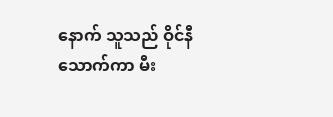နောက် သူသည် ဝိုင်နီသောက်ကာ မီး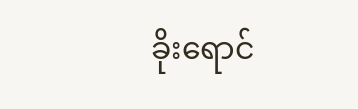ခိုးရောင်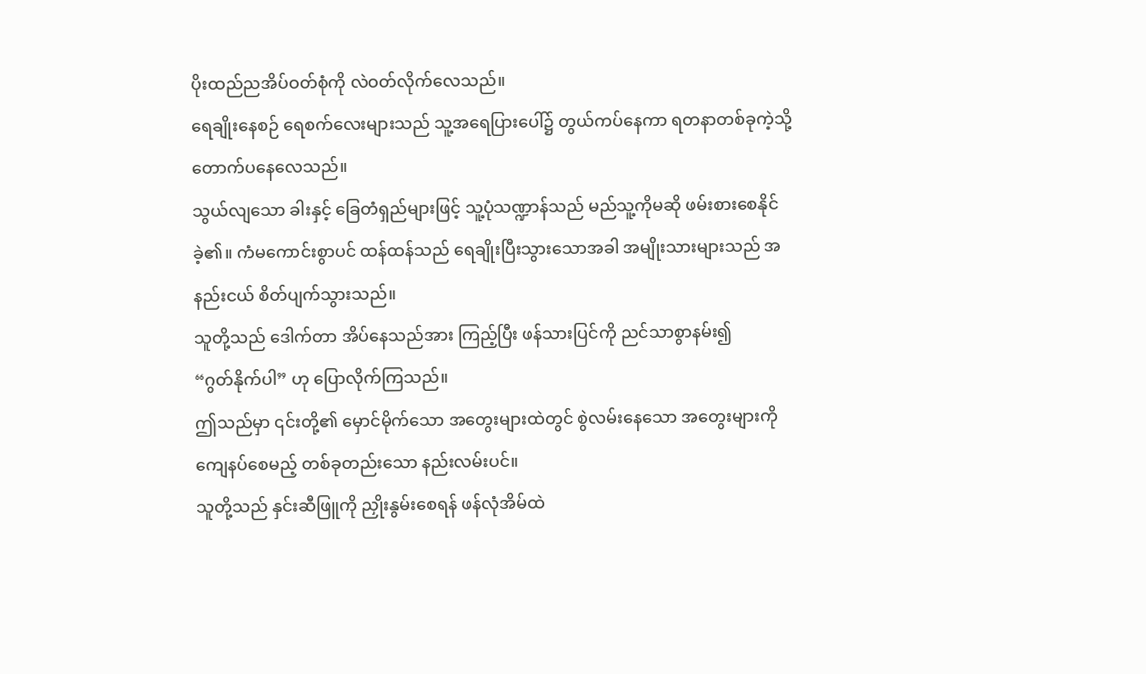ပိုးထည်ညအိပ်ဝတ်စုံကို လဲဝတ်လိုက်လေသည်။
ရေချိုးနေစဉ် ရေစက်လေးများသည် သူ့အရေပြားပေါ်၌ တွယ်ကပ်နေကာ ရတနာတစ်ခုကဲ့သို့ တောက်ပနေလေသည်။
သွယ်လျသော ခါးနှင့် ခြေတံရှည်များဖြင့် သူ့ပုံသဏ္ဍာန်သည် မည်သူ့ကိုမဆို ဖမ်းစားစေနိုင်ခဲ့၏။ ကံမကောင်းစွာပင် ထန်ထန်သည် ရေချိုးပြီးသွားသောအခါ အမျိုးသားများသည် အနည်းငယ် စိတ်ပျက်သွားသည်။
သူတို့သည် ဒေါက်တာ အိပ်နေသည်အား ကြည့်ပြီး ဖန်သားပြင်ကို ညင်သာစွာနမ်း၍
“ဂွတ်နိုက်ပါ” ဟု ပြောလိုက်ကြသည်။
ဤသည်မှာ ၎င်းတို့၏ မှောင်မိုက်သော အတွေးများထဲတွင် စွဲလမ်းနေသော အတွေးများကို ကျေနပ်စေမည့် တစ်ခုတည်းသော နည်းလမ်းပင်။
သူတို့သည် နှင်းဆီဖြူကို ညှိုးနွမ်းစေရန် ဖန်လုံအိမ်ထဲ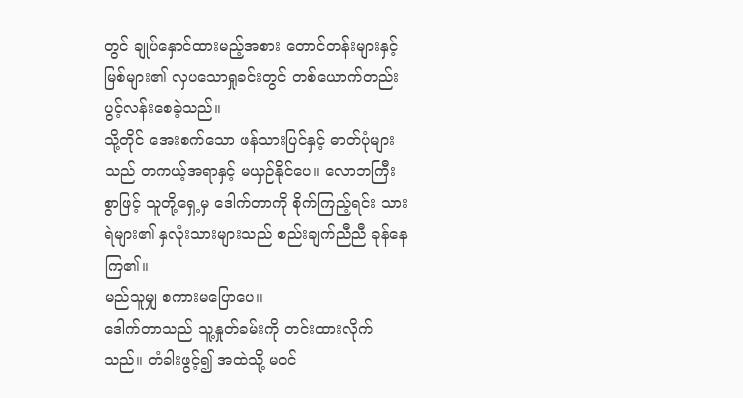တွင် ချုပ်နှောင်ထားမည့်အစား တောင်တန်းများနှင့် မြစ်များ၏ လှပသောရှုခင်းတွင် တစ်ယောက်တည်း ပွင့်လန်းစေခဲ့သည်။
သို့တိုင် အေးစက်သော ဖန်သားပြင်နှင့် ဓာတ်ပုံများသည် တကယ့်အရာနှင့် မယှဉ်နိုင်ပေ။ လောဘကြီးစွာဖြင့် သူတို့ရှေ့မှ ဒေါက်တာကို စိုက်ကြည့်ရင်း သားရဲများ၏ နှလုံးသားများသည် စည်းချက်ညီညီ ခုန်နေကြ၏။
မည်သူမျှ စကားမပြောပေ။
ဒေါက်တာသည် သူ့နှုတ်ခမ်းကို တင်းထားလိုက်သည်။ တံခါးဖွင့်၍ အထဲသို့ မဝင်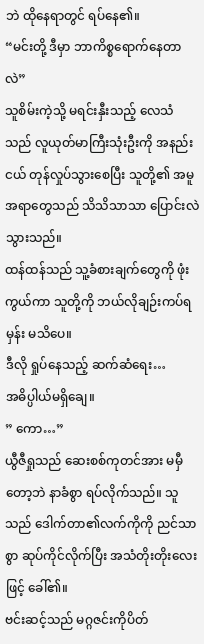ဘဲ ထိုနေရာတွင် ရပ်နေ၏။
“မင်းတို့ ဒီမှာ ဘာကိစ္စရောက်နေတာလဲ”
သူစိမ်းကဲ့သို့ မရင်းနှီးသည့် လေသံသည် လူယုတ်မာကြီးသုံးဦးကို အနည်းငယ် တုန်လှုပ်သွားစေပြီး သူတို့၏ အမူအရာတွေသည် သိသိသာသာ ပြောင်းလဲသွားသည်။
ထန်ထန်သည် သူ့ခံစားချက်တွေကို ဖုံးကွယ်ကာ သူတို့ကို ဘယ်လိုချဉ်းကပ်ရမှန်း မသိပေ။
ဒီလို ရှုပ်နေသည့် ဆက်ဆံရေး…
အဓိပ္ပါယ်မရှိချေ။
” ကော…”
ယွီဇီရှုသည် ဆေးစစ်ကုတင်အား မမှီတော့ဘဲ နာခံစွာ ရပ်လိုက်သည်။ သူသည် ဒေါက်တာ၏လက်ကိုကို ညင်သာစွာ ဆုပ်ကိုင်လိုက်ပြီး အသံတိုးတိုးလေးဖြင့် ခေါ်၏။
ဗင်းဆင့်သည် မဂ္ဂဇင်းကိုပိတ်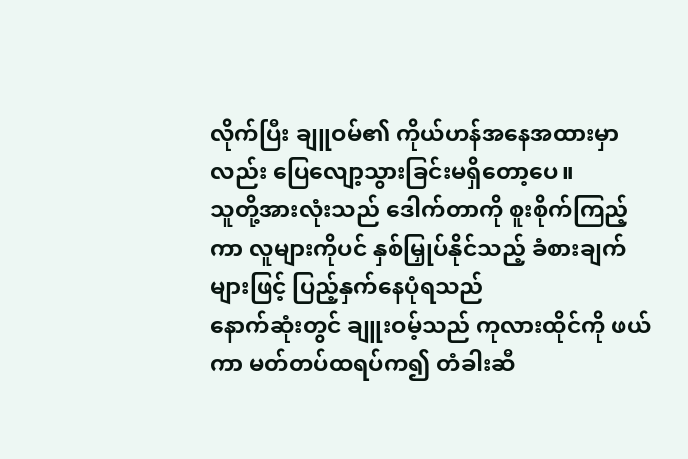လိုက်ပြီး ချူဝမ်၏ ကိုယ်ဟန်အနေအထားမှာလည်း ပြေလျော့သွားခြင်းမရှိတော့ပေ။
သူတို့အားလုံးသည် ဒေါက်တာကို စူးစိုက်ကြည့်ကာ လူများကိုပင် နှစ်မြှုပ်နိုင်သည့် ခံစားချက်များဖြင့် ပြည့်နှက်နေပုံရသည်
နောက်ဆုံးတွင် ချူးဝမ့်သည် ကုလားထိုင်ကို ဖယ်ကာ မတ်တပ်ထရပ်က၍ တံခါးဆီ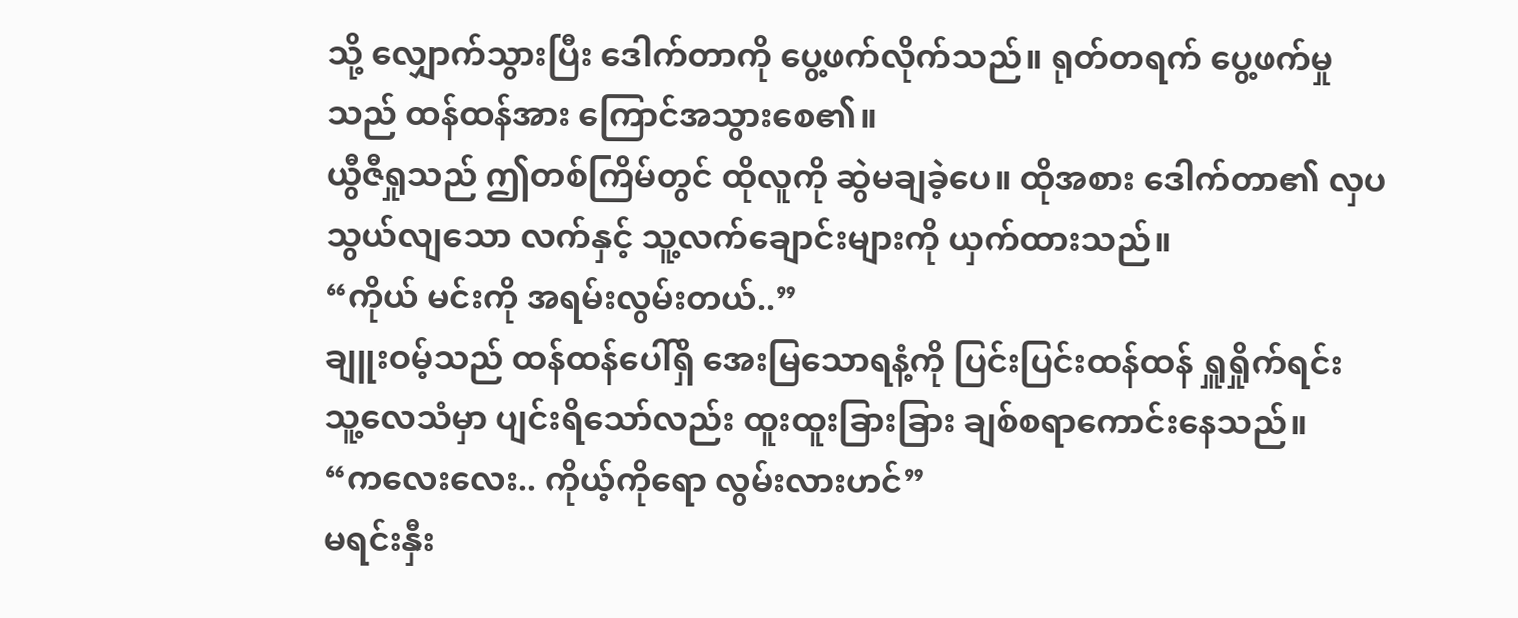သို့ လျှောက်သွားပြီး ဒေါက်တာကို ပွေ့ဖက်လိုက်သည်။ ရုတ်တရက် ပွေ့ဖက်မှုသည် ထန်ထန်အား ကြောင်အသွားစေ၏။
ယွီဇီရှုသည် ဤတစ်ကြိမ်တွင် ထိုလူကို ဆွဲမချခဲ့ပေ။ ထိုအစား ဒေါက်တာ၏ လှပသွယ်လျသော လက်နှင့် သူ့လက်ချောင်းများကို ယှက်ထားသည်။
“ကိုယ် မင်းကို အရမ်းလွမ်းတယ်..”
ချူးဝမ့်သည် ထန်ထန်ပေါ်ရှိ အေးမြသောရနံ့ကို ပြင်းပြင်းထန်ထန် ရှူရှိုက်ရင်း သူ့လေသံမှာ ပျင်းရိသော်လည်း ထူးထူးခြားခြား ချစ်စရာကောင်းနေသည်။
“ကလေးလေး.. ကိုယ့်ကိုရော လွမ်းလားဟင်”
မရင်းနှီး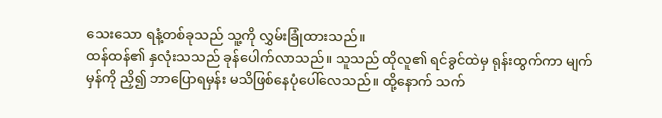သေးသော ရနံ့တစ်ခုသည် သူ့ကို လွှမ်းခြုံထားသည်။
ထန်ထန်၏ နှလုံးသသည် ခုန်ပေါက်လာသည်။ သူသည် ထိုလူ၏ ရင်ခွင်ထဲမှ ရုန်းထွက်ကာ မျက်မှန်ကို ညှိ၍ ဘာပြောရမှန်း မသိဖြစ်နေပုံပေါ်လေသည်။ ထို့နောက် သက်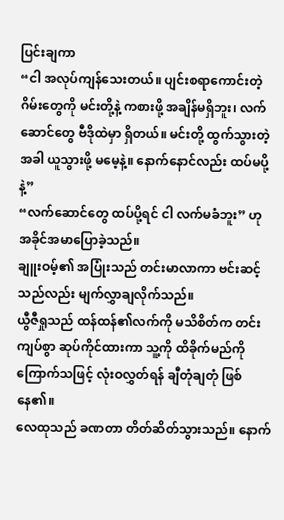ပြင်းချကာ
“ငါ အလုပ်ကျန်သေးတယ်။ ပျင်းစရာကောင်းတဲ့ ဂိမ်းတွေကို မင်းတို့နဲ့ ကစားဖို့ အချိန်မရှိဘူး၊ လက်ဆောင်တွေ ဗီဒိုထဲမှာ ရှိတယ်။ မင်းတို့ ထွက်သွားတဲ့အခါ ယူသွားဖို့ မမေ့နဲ့။ နောက်နောင်လည်း ထပ်မပို့နဲ့”
“လက်ဆောင်တွေ ထပ်ပို့ရင် ငါ လက်မခံဘူး” ဟု အခိုင်အမာပြောခဲ့သည်။
ချူးဝမ့်၏ အပြုံးသည် တင်းမာလာကာ ဗင်းဆင့်သည်လည်း မျက်လွှာချလိုက်သည်။
ယွီဇီရှုသည် ထန်ထန်၏လက်ကို မသိစိတ်က တင်းကျပ်စွာ ဆုပ်ကိုင်ထားကာ သူ့ကို ထိခိုက်မည်ကို ကြောက်သဖြင့် လုံးဝလွှတ်ရန် ချီတုံချတုံ ဖြစ်နေ၏။
လေထုသည် ခဏတာ တိတ်ဆိတ်သွားသည်။ နောက်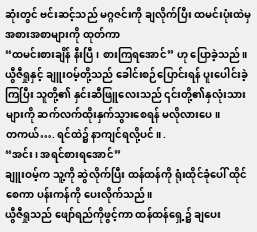ဆုံးတွင် ဗင်းဆင့်သည် မဂ္ဂဇင်းကို ချလိုက်ပြီး ထမင်းပုံးထဲမှ အစားအစာများကို ထုတ်ကာ
“ထမင်းစားချိန် နီးပြီ၊ စားကြရအောင်” ဟု ပြောခဲ့သည်။
ယွီဇီရှုနှင့် ချူးဝမ့်တို့သည် ခေါင်းစဉ်ပြောင်းရန် ပူးပေါင်းခဲ့ကြပြီး သူတို့၏ နှင်းဆီဖြူလေးသည် ၎င်းတို့၏နှလုံးသားများကို ဆက်လက်ထိုးနှက်သွားစေရန် မလိုလားပေ။
တကယ်…. ရင်ထဲ၌ နာကျင်ရလို့ပင်။ .
“အင်း၊ အရင်စားရအောင်”
ချူးဝမ့်က သူ့ကို ဆွဲလိုက်ပြီး ထန်ထန်ကို ရုံးထိုင်ခုံပေါ် ထိုင်စေကာ ပန်းကန်ကို ပေးလိုက်သည်။
ယွီဇီရှုသည် ဖျော်ရည်ကိုဖွင့်ကာ ထန်ထန်ရှေ့၌ ချပေး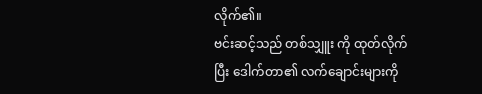လိုက်၏။
ဗင်းဆင့်သည် တစ်သျှူး ကို ထုတ်လိုက်ပြီး ဒေါက်တာ၏ လက်ချောင်းများကို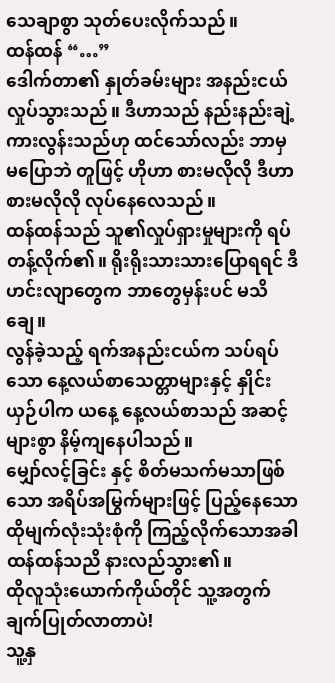သေချာစွာ သုတ်ပေးလိုက်သည်။
ထန်ထန် “…”
ဒေါက်တာ၏ နှုတ်ခမ်းများ အနည်းငယ် လှုပ်သွားသည်။ ဒီဟာသည် နည်းနည်းချဲ့ကားလွန်းသည်ဟု ထင်သော်လည်း ဘာမှ မပြောဘဲ တူဖြင့် ဟိုဟာ စားမလိုလို ဒီဟာ စားမလိုလို လုပ်နေလေသည်။
ထန်ထန်သည် သူ၏လှုပ်ရှားမှုများကို ရပ်တန့်လိုက်၏။ ရိုးရိုးသားသားပြောရရင် ဒီဟင်းလျာတွေက ဘာတွေမှန်းပင် မသိချေ။
လွန်ခဲ့သည့် ရက်အနည်းငယ်က သပ်ရပ်သော နေ့လယ်စာသေတ္တာများနှင့် နှိုင်းယှဉ်ပါက ယနေ့ နေ့လယ်စာသည် အဆင့်များစွာ နိမ့်ကျနေပါသည်။
မျှော်လင့်ခြင်း နှင့် စိတ်မသက်မသာဖြစ်သော အရိပ်အမြွက်များဖြင့် ပြည့်နေသော ထိုမျက်လုံးသုံးစုံကို ကြည့်လိုက်သောအခါ ထန်ထန်သညိ နားလည်သွား၏။
ထိုလူသုံးယောက်ကိုယ်တိုင် သူ့အတွက် ချက်ပြုတ်လာတာပဲ!
သူ့နှ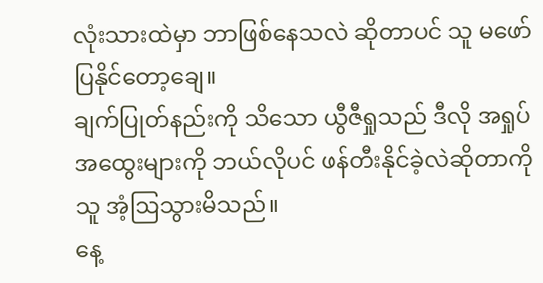လုံးသားထဲမှာ ဘာဖြစ်နေသလဲ ဆိုတာပင် သူ မဖော်ပြနိုင်တော့ချေ။
ချက်ပြုတ်နည်းကို သိသော ယွီဇီရှုသည် ဒီလို အရှုပ်အထွေးများကို ဘယ်လိုပင် ဖန်တီးနိုင်ခဲ့လဲဆိုတာကို သူ အံ့ဩသွားမိသည်။
နေ့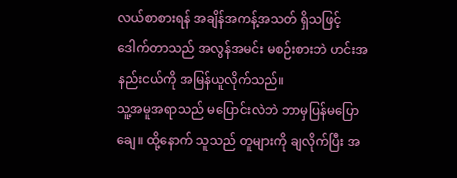လယ်စာစားရန် အချိန်အကန့်အသတ် ရှိသဖြင့် ဒေါက်တာသည် အလွန်အမင်း မစဉ်းစားဘဲ ဟင်းအနည်းငယ်ကို အမြန်ယူလိုက်သည်။
သူ့အမူအရာသည် မပြောင်းလဲဘဲ ဘာမှပြန်မပြောချေ။ ထို့နောက် သူသည် တူများကို ချလိုက်ပြီး အ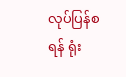လုပ်ပြန်စရန် ရုံး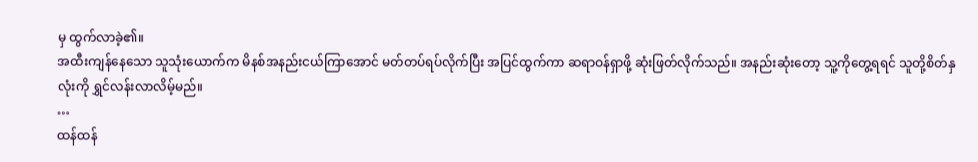မှ ထွက်လာခဲ့၏။
အထီးကျန်နေသော သူသုံးယောက်က မိနစ်အနည်းငယ်ကြာအောင် မတ်တပ်ရပ်လိုက်ပြီး အပြင်ထွက်ကာ ဆရာဝန်ရှာဖို့ ဆုံးဖြတ်လိုက်သည်။ အနည်းဆုံးတော့ သူ့ကိုတွေ့ရရင် သူတို့စိတ်နှလုံးကို ရွှင်လန်းလာလိမ့်မည်။
…
ထန်ထန်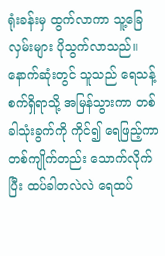ရုံးခန်းမှ ထွက်လာကာ သူ့ခြေလှမ်းများ ပိုသွက်လာသည်။ နောက်ဆုံးတွင် သူသည် ရေသန့်စက်ရှိရာသို့ အမြန်သွားကာ တစ်ခါသုံးခွက်ကို ကိုင်၍ ရေဖြည့်ကာ တစ်ကျိုက်တည်း သောက်လိုက်ပြီး ထပ်ခါတလဲလဲ ရေထပ်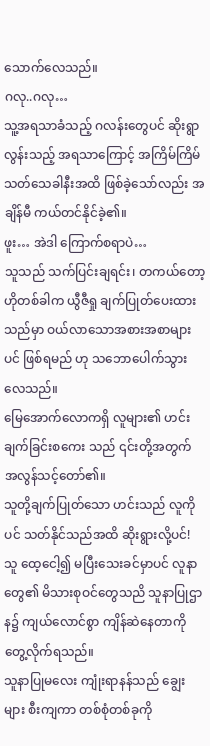သောက်လေသည်။
ဂလု..ဂလု…
သူ့အရသာခံသည့် ဂလန်းတွေပင် ဆိုးရွာလွန်းသည့် အရသာကြောင့် အကြိမ်ကြိမ် သတ်သေခါနီးအထိ ဖြစ်ခဲ့သော်လည်း အချိန်မီ ကယ်တင်နိုင်ခဲ့၏။
ဖူး… အဲဒါ ကြောက်စရာပဲ…
သူသည် သက်ပြင်းချရင်း၊ တကယ်တော့ ဟိုတစ်ခါက ယွီဇီရှု ချက်ပြုတ်ပေးထားသည်မှာ ဝယ်လာသောအစားအစာများပင် ဖြစ်ရမည် ဟု သဘောပေါက်သွားလေသည်။
မြေအောက်လောကရှိ လူများ၏ ဟင်းချက်ခြင်းစကေး သည် ၎င်းတို့အတွက် အလွန်သင့်တော်၏။
သူတို့ချက်ပြုတ်သော ဟင်းသည် လူကိုပင် သတ်နိုင်သည်အထိ ဆိုးရွားလို့ပင်!
သူ ထေ့ငေါ့၍ မပြီးသေးခင်မှာပင် လူနာတွေ၏ မိသားစုဝင်တွေသညိ သူနာပြုဌာန၌ ကျယ်လောင်စွာ ကျိန်ဆဲနေတာကို တွေ့လိုက်ရသည်။
သူနာပြုမလေး ကျုံးရာနန်သည် ချွေးများ စီးကျကာ တစ်စုံတစ်ခုကို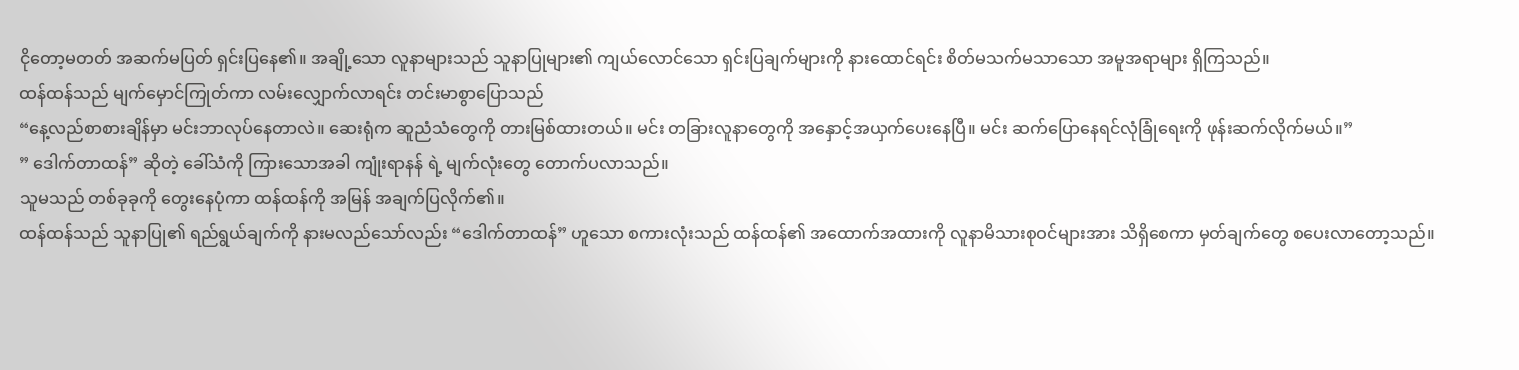ငိုတော့မတတ် အဆက်မပြတ် ရှင်းပြနေ၏။ အချို့သော လူနာများသည် သူနာပြုများ၏ ကျယ်လောင်သော ရှင်းပြချက်များကို နားထောင်ရင်း စိတ်မသက်မသာသော အမူအရာများ ရှိကြသည်။
ထန်ထန်သည် မျက်မှောင်ကြုတ်ကာ လမ်းလျှောက်လာရင်း တင်းမာစွာပြောသည်
“နေ့လည်စာစားချိန်မှာ မင်းဘာလုပ်နေတာလဲ။ ဆေးရုံက ဆူညံသံတွေကို တားမြစ်ထားတယ်။ မင်း တခြားလူနာတွေကို အနှောင့်အယှက်ပေးနေပြီ။ မင်း ဆက်ပြောနေရင်လုံခြုံရေးကို ဖုန်းဆက်လိုက်မယ်။”
” ဒေါက်တာထန်” ဆိုတဲ့ ခေါ်သံကို ကြားသောအခါ ကျုံးရာနန် ရဲ့ မျက်လုံးတွေ တောက်ပလာသည်။
သူမသည် တစ်ခုခုကို တွေးနေပုံကာ ထန်ထန်ကို အမြန် အချက်ပြလိုက်၏။
ထန်ထန်သည် သူနာပြု၏ ရည်ရွယ်ချက်ကို နားမလည်သော်လည်း “ဒေါက်တာထန်” ဟူသော စကားလုံးသည် ထန်ထန်၏ အထောက်အထားကို လူနာမိသားစုဝင်များအား သိရှိစေကာ မှတ်ချက်တွေ စပေးလာတော့သည်။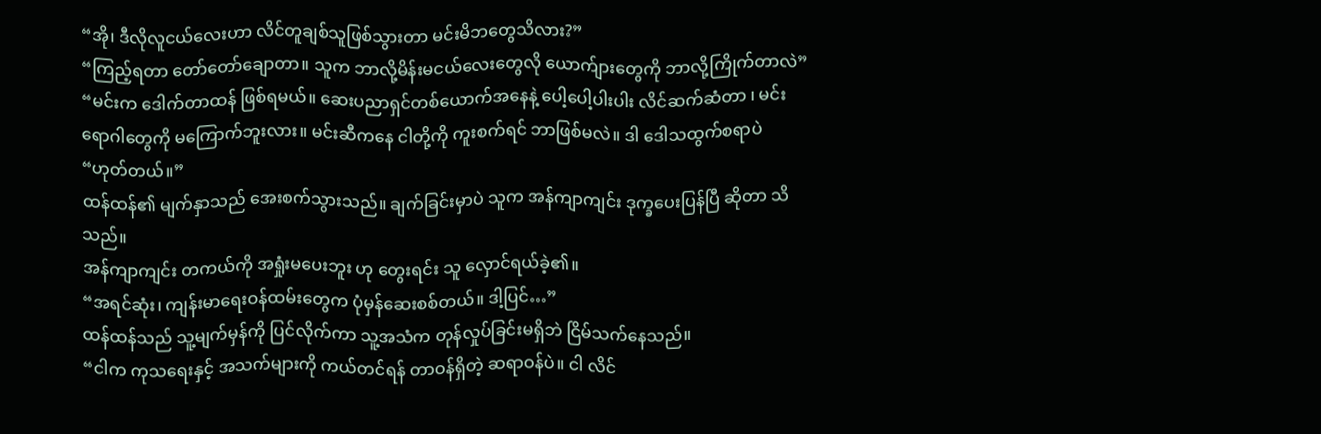“အို၊ ဒီလိုလူငယ်လေးဟာ လိင်တူချစ်သူဖြစ်သွားတာ မင်းမိဘတွေသိလား?”
“ကြည့်ရတာ တော်တော်ချောတာ။ သူက ဘာလို့မိန်းမငယ်လေးတွေလို ယောက်ျားတွေကို ဘာလို့ကြိုက်တာလဲ”
“မင်းက ဒေါက်တာထန် ဖြစ်ရမယ်။ ဆေးပညာရှင်တစ်ယောက်အနေနဲ့ ပေါ့ပေါ့ပါးပါး လိင်ဆက်ဆံတာ ၊ မင်း ရောဂါတွေကို မကြောက်ဘူးလား။ မင်းဆီကနေ ငါတို့ကို ကူးစက်ရင် ဘာဖြစ်မလဲ။ ဒါ ဒေါသထွက်စရာပဲ
“ဟုတ်တယ်။”
ထန်ထန်၏ မျက်နှာသည် အေးစက်သွားသည်။ ချက်ခြင်းမှာပဲ သူက အန်ကျာကျင်း ဒုက္ခပေးပြန်ပြီ ဆိုတာ သိသည်။
အန်ကျာကျင်း တကယ်ကို အရှုံးမပေးဘူး ဟု တွေးရင်း သူ လှောင်ရယ်ခဲ့၏။
“အရင်ဆုံး၊ ကျန်းမာရေးဝန်ထမ်းတွေက ပုံမှန်ဆေးစစ်တယ်။ ဒါ့ပြင်…”
ထန်ထန်သည် သူ့မျက်မှန်ကို ပြင်လိုက်ကာ သူ့အသံက တုန်လှုပ်ခြင်းမရှိဘဲ ငြိမ်သက်နေသည်။
“ငါက ကုသရေးနှင့် အသက်များကို ကယ်တင်ရန် တာဝန်ရှိတဲ့ ဆရာဝန်ပဲ။ ငါ လိင်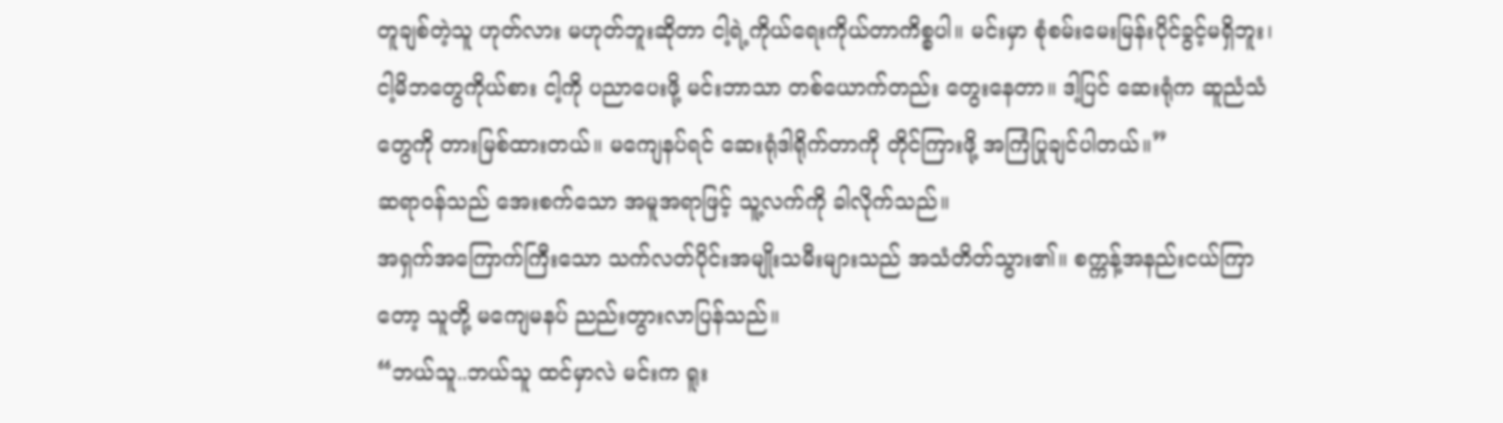တူချစ်တဲ့သူ ဟုတ်လား မဟုတ်ဘူးဆိုတာ ငါ့ရဲ့ကိုယ်ရေးကိုယ်တာကိစ္စပါ။ မင်းမှာ စုံစမ်းမေးမြန်းပိုင်ခွင့်မရှိဘူး၊ ငါ့မိဘတွေကိုယ်စား ငါ့ကို ပညာပေးဖို့ မင်းဘာသာ တစ်ယောက်တည်း တွေးနေတာ။ ဒါ့ပြင် ဆေးရုံက ဆူညံသံတွေကို တားမြစ်ထားတယ်။ မကျေနပ်ရင် ဆေးရုံဒါရိုက်တာကို တိုင်ကြားဖို့ အကြံပြုချင်ပါတယ်။”
ဆရာဝန်သည် အေးစက်သော အမူအရာဖြင့် သူ့လက်ကို ခါလိုက်သည်။
အရှက်အကြောက်ကြီးသော သက်လတ်ပိုင်းအမျိုးသမီးများသည် အသံတိတ်သွား၏။ စက္ကန့်အနည်းငယ်ကြာတော့ သူတို့ မကျေမနပ် ညည်းတွားလာပြန်သည်။
“ဘယ်သူ..ဘယ်သူ ထင်မှာလဲ မင်းက ရူး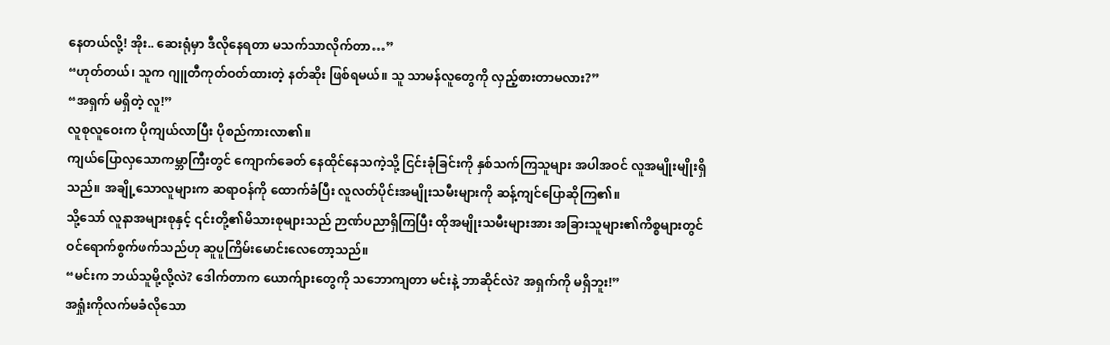နေတယ်လို့! အိုး.. ဆေးရုံမှာ ဒီလိုနေရတာ မသက်သာလိုက်တာ…”
“ဟုတ်တယ်၊ သူက ဂျူတီကုတ်ဝတ်ထားတဲ့ နတ်ဆိုး ဖြစ်ရမယ်။ သူ သာမန်လူတွေကို လှည့်စားတာမလား?”
“အရှက် မရှိတဲ့ လူ!”
လူစုလူဝေးက ပိုကျယ်လာပြီး ပိုစည်ကားလာ၏။
ကျယ်ပြောလှသောကမ္ဘာကြီးတွင် ကျောက်ခေတ် နေထိုင်နေသကဲ့သို့ ငြင်းခုံခြင်းကို နှစ်သက်ကြသူများ အပါအဝင် လူအမျိုးမျိုးရှိသည်။ အချို့သောလူများက ဆရာဝန်ကို ထောက်ခံပြီး လူလတ်ပိုင်းအမျိုးသမီးများကို ဆန့်ကျင်ပြောဆိုကြ၏။
သို့သော် လူနာအများစုနှင့် ၎င်းတို့၏မိသားစုများသည် ဉာဏ်ပညာရှိကြပြီး ထိုအမျိုးသမီးများအား အခြားသူများ၏ကိစ္စများတွင် ဝင်ရောက်စွက်ဖက်သည်ဟု ဆူပူကြိမ်းမောင်းလေတော့သည်။
“မင်းက ဘယ်သူမို့လို့လဲ? ဒေါက်တာက ယောက်ျားတွေကို သဘောကျတာ မင်းနဲ့ ဘာဆိုင်လဲ? အရှက်ကို မရှိဘူး!”
အရှုံးကိုလက်မခံလိုသော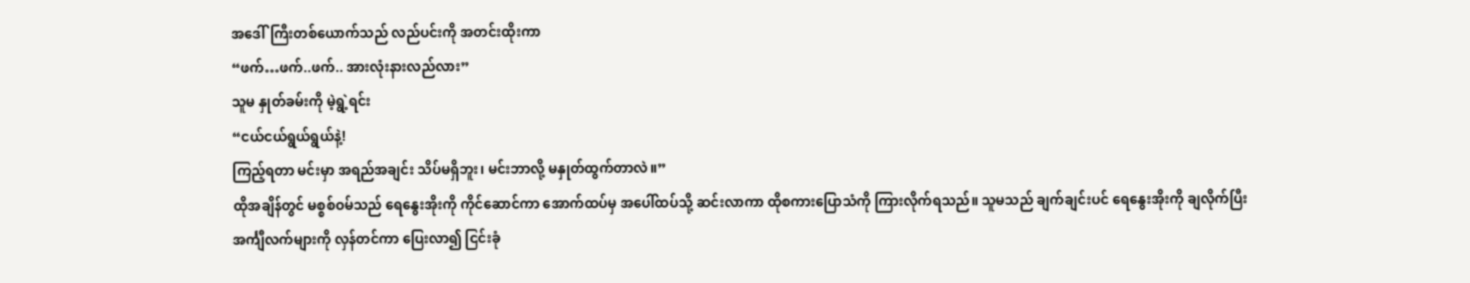အဒေါ်ကြီးတစ်ယောက်သည် လည်ပင်းကို အတင်းထိုးကာ
“ဖက်…ဖက်..ဖက်.. အားလုံးနားလည်လား”
သူမ နှုတ်ခမ်းကို မဲ့ရွဲ့ရင်း
“ငယ်ငယ်ရွယ်ရွယ်နဲ့!
ကြည့်ရတာ မင်းမှာ အရည်အချင်း သိပ်မရှိဘူး၊ မင်းဘာလို့ မနှုတ်ထွက်တာလဲ။”
ထိုအချိန်တွင် မစ္စစ်ဝမ်သည် ရေနွေးအိုးကို ကိုင်ဆောင်ကာ အောက်ထပ်မှ အပေါ်ထပ်သို့ ဆင်းလာကာ ထိုစကားပြောသံကို ကြားလိုက်ရသည်။ သူမသည် ချက်ချင်းပင် ရေနွေးအိုးကို ချလိုက်ပြီး အင်္ကျီလက်များကို လှန်တင်ကာ ပြေးလာ၍ ငြင်းခုံ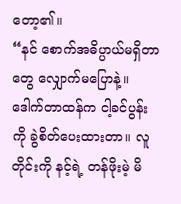တော့၏။
“နင် စောက်အဓိပ္ပာယ်မရှိတာတွေ လျှောက်မပြောနဲ့။ ဒေါက်တာထန်က ငါ့ခင်ပွန်းကို ခွဲစိတ်ပေးထားတာ။ လူတိုင်းကို နင့်ရဲ့ တန်ဖိုးမဲ့ မိ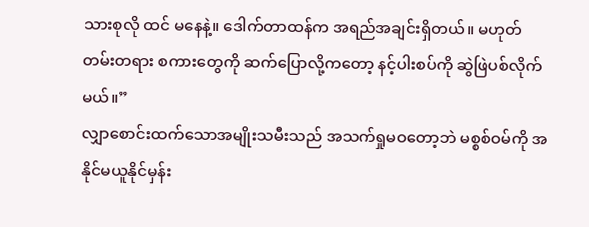သားစုလို ထင် မနေနဲ့။ ဒေါက်တာထန်က အရည်အချင်းရှိတယ်။ မဟုတ်တမ်းတရား စကားတွေကို ဆက်ပြောလို့ကတော့ နင့်ပါးစပ်ကို ဆွဲဖြဲပစ်လိုက်မယ်။”
လျှာစောင်းထက်သောအမျိုးသမီးသည် အသက်ရှုမဝတော့ဘဲ မစ္စစ်ဝမ်ကို အနိုင်မယူနိုင်မှန်း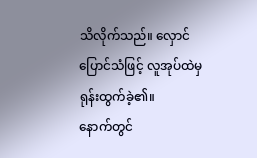သိလိုက်သည်။ လှောင်ပြောင်သံဖြင့် လူအုပ်ထဲမှ ရုန်းထွက်ခဲ့၏။
နောက်တွင်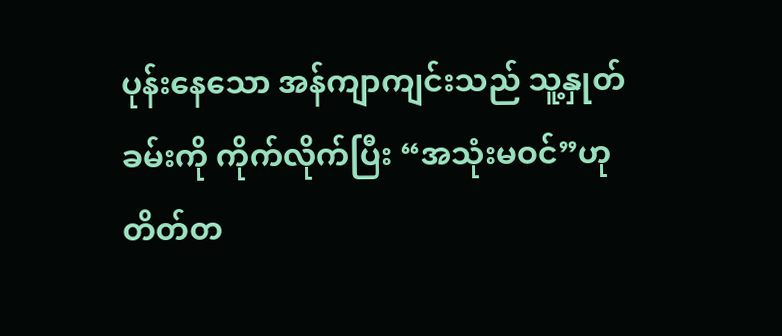ပုန်းနေသော အန်ကျာကျင်းသည် သူ့နှုတ်ခမ်းကို ကိုက်လိုက်ပြီး “အသုံးမဝင်”ဟု တိတ်တ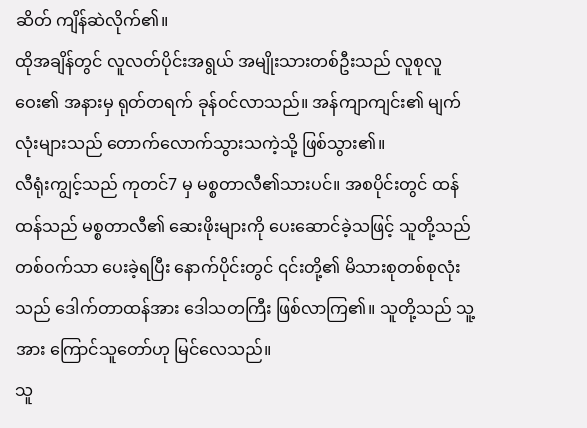ဆိတ် ကျိန်ဆဲလိုက်၏။
ထိုအချိန်တွင် လူလတ်ပိုင်းအရွယ် အမျိုးသားတစ်ဦးသည် လူစုလူဝေး၏ အနားမှ ရုတ်တရက် ခုန်ဝင်လာသည်။ အန်ကျာကျင်း၏ မျက်လုံးများသည် တောက်လောက်သွားသကဲ့သို့ ဖြစ်သွား၏။
လီရုံးကျွင့်သည် ကုတင်7 မှ မစ္စတာလီ၏သားပင်။ အစပိုင်းတွင် ထန်ထန်သည် မစ္စတာလီ၏ ဆေးဖိုးများကို ပေးဆောင်ခဲ့သဖြင့် သူတို့သည် တစ်ဝက်သာ ပေးခဲ့ရပြီး နောက်ပိုင်းတွင် ၎င်းတို့၏ မိသားစုတစ်စုလုံးသည် ဒေါက်တာထန်အား ဒေါသတကြီး ဖြစ်လာကြ၏။ သူတို့သည် သူ့အား ကြောင်သူတော်ဟု မြင်လေသည်။
သူ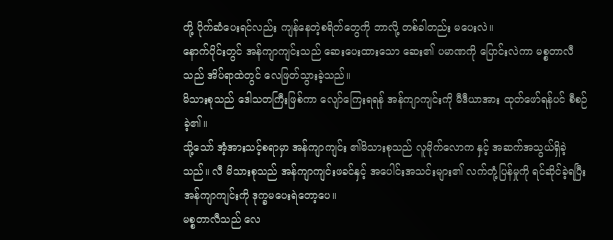တို့ ပိုက်ဆံပေးရင်လည်း ကျန်နေတဲ့စရိတ်တွေကို ဘာလို့ တစ်ခါတည်း မပေးလဲ။
နောက်ပိုင်းတွင် အန်ကျာကျင်းသည် ဆေးပေးထားသော ဆေး၏ ပမာဏကို ပြောင်းလဲကာ မစ္စတာလီသည် အိပ်ရာထဲတွင် လေဖြတ်သွားခဲ့သည်။
မိသားစုသည် ဒေါသတကြီးဖြစ်ကာ လျော်ကြေးရရန် အန်ကျာကျင်းကို မီဒီယာအား ထုတ်ဖော်ရန်ပင် စီစဉ်ခဲ့၏။
သို့သော် အံ့အားသင့်စရာမှာ အန်ကျာကျင်း ၏မိသားစုသည် လူမိုက်လောက နှင့် အဆက်အသွယ်ရှိခဲ့သည်။ လီ မိသားစုသည် အန်ကျာကျင်းဖခင်နှင့် အပေါင်းအသင်းများ၏ လက်တုံ့ပြန်မှုကို ရင်ဆိုင်ခဲ့ရပြီး အန်ကျာကျင်းကို ဒုက္ခမပေးရဲတော့ပေ။
မစ္စတာလီသည် လေ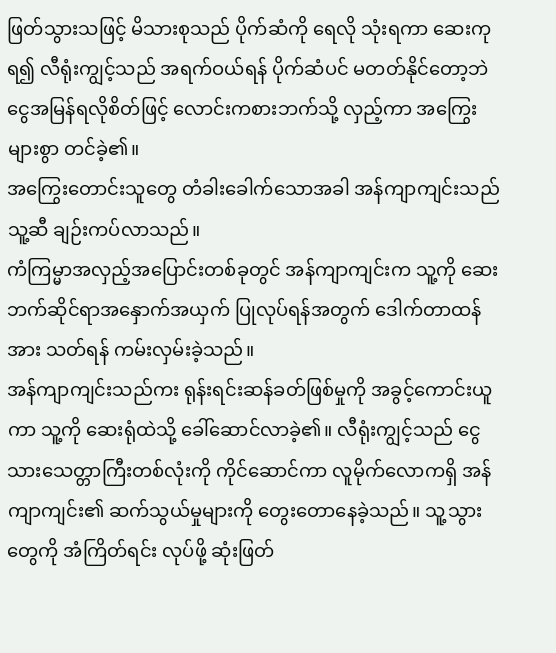ဖြတ်သွားသဖြင့် မိသားစုသည် ပိုက်ဆံကို ရေလို သုံးရကာ ဆေးကုရ၍ လီရုံးကျွင့်သည် အရက်ဝယ်ရန် ပိုက်ဆံပင် မတတ်နိုင်တော့ဘဲ ငွေအမြန်ရလိုစိတ်ဖြင့် လောင်းကစားဘက်သို့ လှည့်ကာ အကြွေးများစွာ တင်ခဲ့၏။
အကြွေးတောင်းသူတွေ တံခါးခေါက်သောအခါ အန်ကျာကျင်းသည် သူ့ဆီ ချဉ်းကပ်လာသည်။
ကံကြမ္မာအလှည့်အပြောင်းတစ်ခုတွင် အန်ကျာကျင်းက သူ့ကို ဆေးဘက်ဆိုင်ရာအနှောက်အယှက် ပြုလုပ်ရန်အတွက် ဒေါက်တာထန်အား သတ်ရန် ကမ်းလှမ်းခဲ့သည်။
အန်ကျာကျင်းသည်ကး ရုန်းရင်းဆန်ခတ်ဖြစ်မှုကို အခွင့်ကောင်းယူကာ သူ့ကို ဆေးရုံထဲသို့ ခေါ်ဆောင်လာခဲ့၏။ လီရုံးကျွင့်သည် ငွေသားသေတ္တာကြီးတစ်လုံးကို ကိုင်ဆောင်ကာ လူမိုက်လောကရှိ အန်ကျာကျင်း၏ ဆက်သွယ်မှုများကို တွေးတောနေခဲ့သည်။ သူ့သွားတွေကို အံကြိတ်ရင်း လုပ်ဖို့ ဆုံးဖြတ်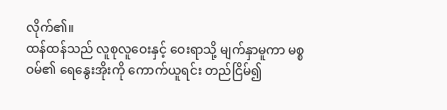လိုက်၏။
ထန်ထန်သည် လူစုလူဝေးနှင့် ဝေးရာသို့ မျက်နှာမူကာ မစ္စဝမ်၏ ရေနွေးအိုးကို ကောက်ယူရင်း တည်ငြိမ်၍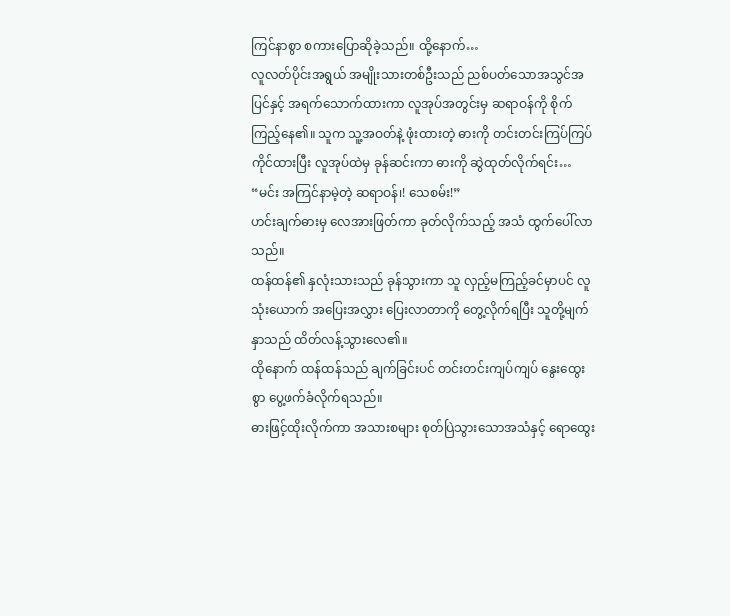ကြင်နာစွာ စကားပြောဆိုခဲ့သည်။ ထို့နောက်…
လူလတ်ပိုင်းအရွယ် အမျိုးသားတစ်ဦးသည် ညစ်ပတ်သောအသွင်အပြင်နှင့် အရက်သောက်ထားကာ လူအုပ်အတွင်းမှ ဆရာဝန်ကို စိုက်ကြည့်နေ၏။ သူက သူ့အဝတ်နဲ့ ဖုံးထားတဲ့ ဓားကို တင်းတင်းကြပ်ကြပ် ကိုင်ထားပြီး လူအုပ်ထဲမှ ခုန်ဆင်းကာ ဓားကို ဆွဲထုတ်လိုက်ရင်း…
“မင်း အကြင်နာမဲ့တဲ့ ဆရာဝန်၊! သေစမ်း!”
ဟင်းချက်ဓားမှ လေအားဖြတ်ကာ ခုတ်လိုက်သည့် အသံ ထွက်ပေါ်လာသည်။
ထန်ထန်၏ နှလုံးသားသည် ခုန်သွားကာ သူ လှည့်မကြည့်ခင်မှာပင် လူသုံးယောက် အပြေးအလွှား ပြေးလာတာကို တွေ့လိုက်ရပြီး သူတို့မျက်နှာသည် ထိတ်လန့်သွားလေ၏။
ထိုနောက် ထန်ထန်သည် ချက်ခြင်းပင် တင်းတင်းကျပ်ကျပ် နွေးထွေးစွာ ပွေ့ဖက်ခံလိုက်ရသည်။
ဓားဖြင့်ထိုးလိုက်ကာ အသားစများ စုတ်ပြဲသွားသောအသံနှင့် ရောထွေး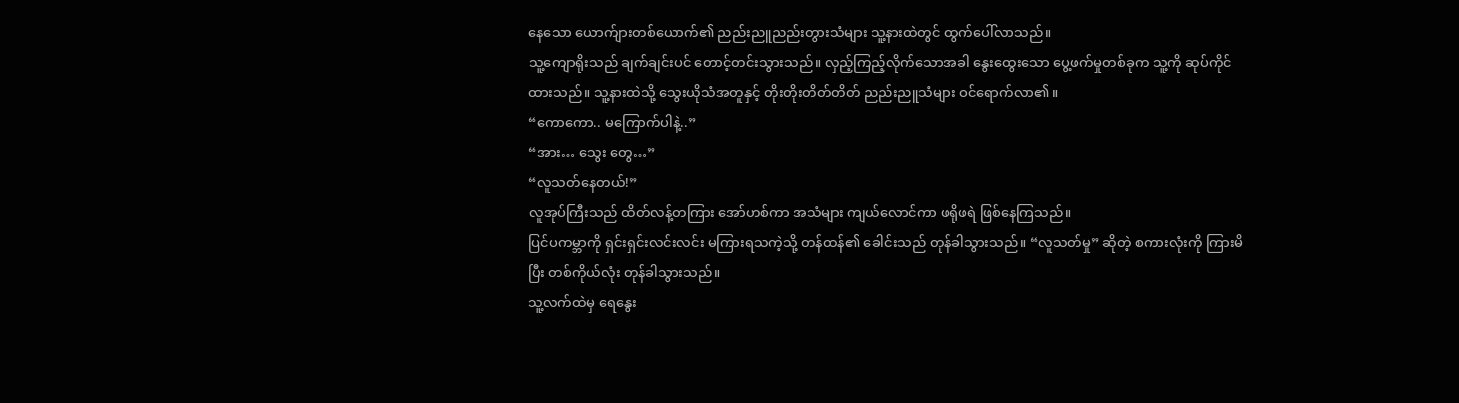နေသော ယောက်ျားတစ်ယောက်၏ ညည်းညူညည်းတွားသံများ သူ့နားထဲတွင် ထွက်ပေါ်လာသည်။
သူ့ကျောရိုးသည် ချက်ချင်းပင် တောင့်တင်းသွားသည်။ လှည့်ကြည့်လိုက်သောအခါ နွေးထွေးသော ပွေ့ဖက်မှုတစ်ခုက သူ့ကို ဆုပ်ကိုင်ထားသည်။ သူ့နားထဲသို့ သွေးယိုသံအတူနှင့် တိုးတိုးတိတ်တိတ် ညည်းညူသံများ ဝင်ရောက်လာ၏။
“ကောကော.. မကြောက်ပါနဲ့..”
“အား… သွေး တွေ…”
“လူသတ်နေတယ်!”
လူအုပ်ကြီးသည် ထိတ်လန့်တကြား အော်ဟစ်ကာ အသံများ ကျယ်လောင်ကာ ဖရိုဖရဲ ဖြစ်နေကြသည်။
ပြင်ပကမ္ဘာကို ရှင်းရှင်းလင်းလင်း မကြားရသကဲ့သို့ တန်ထန်၏ ခေါင်းသည် တုန်ခါသွားသည်။ “လူသတ်မှု” ဆိုတဲ့ စကားလုံးကို ကြားမိပြီး တစ်ကိုယ်လုံး တုန်ခါသွားသည်။
သူ့လက်ထဲမှ ရေနွေး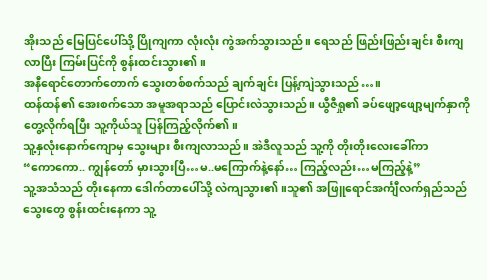အိုးသည် မြေပြင်ပေါ်သို့ ပြိုကျကာ လုံးလုံး ကွဲအက်သွားသည်။ ရေသည် ဖြည်းဖြည်းချင်း စီးကျလာပြီး ကြမ်းပြင်ကို စွန်းထင်းသွား၏။
အနီရောင်တောက်တောက် သွေးတစ်စက်သည် ချက်ချင်း ပြန့်ကျဲသွားသည်…။
ထန်ထန်၏ အေးစက်သော အမူအရာသည် ပြောင်းလဲသွားသည်။ ယွီဇီရှု၏ ခပ်ဖျော့ဖျော့မျက်နှာကို တွေ့လိုက်ရပြီး သူ့ကိုယ်သူ ပြန်ကြည့်လိုက်၏။
သူ့နှလုံးနောက်ကျောမှ သွေးများ စီးကျလာသည်။ အဲဒီလူသည် သူ့ကို တိုးတိုးလေးခေါ်ကာ
“ကောကော.. ကျွန်တော် မှားသွားပြီ…မ..မကြောက်နဲ့နော်… ကြည့်လည်း…မကြည့်နဲ့”
သူ့အသံသည် တိုးနေကာ ဒေါက်တာပေါ်သို့ လဲကျသွား၏။သူ၏ အဖြူရောင်အင်္ကျီလက်ရှည်သည် သွေးတွေ စွန်းထင်းနေကာ သူ့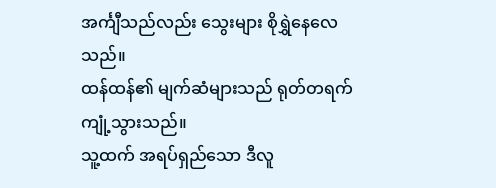အင်္ကျီသည်လည်း သွေးများ စိုရွှဲနေလေသည်။
ထန်ထန်၏ မျက်ဆံများသည် ရုတ်တရက် ကျုံ့သွားသည်။
သူ့ထက် အရပ်ရှည်သော ဒီလူ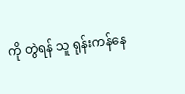ကို တွဲရန် သူ ရုန်းကန်နေ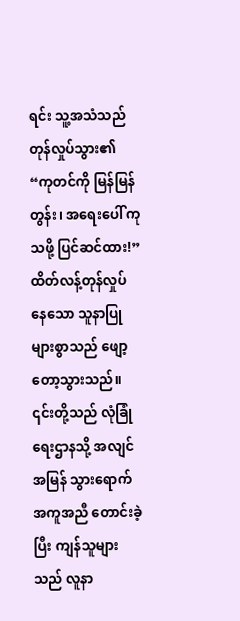ရင်း သူ့အသံသည် တုန်လှုပ်သွား၏
“ကုတင်ကို မြန်မြန်တွန်း၊ အရေးပေါ် ကုသဖို့ ပြင်ဆင်ထား!”
ထိတ်လန့်တုန်လှုပ်နေသော သူနာပြုများစွာသည် ဖျော့တော့သွားသည်။ ၎င်းတို့သည် လုံခြုံရေးဌာနသို့ အလျင်အမြန် သွားရောက် အကူအညီ တောင်းခဲ့ပြီး ကျန်သူများသည် လူနာ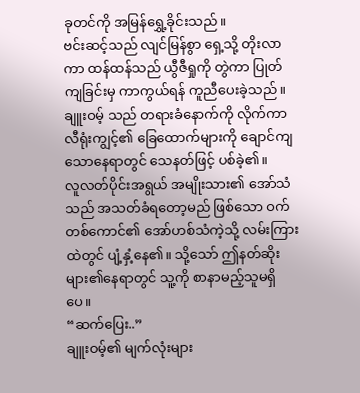ခုတင်ကို အမြန်ရွှေ့ခိုင်းသည်။
ဗင်းဆင့်သည် လျင်မြန်စွာ ရှေ့သို့ တိုးလာကာ ထန်ထန်သည် ယွီဇီရှုကို တွဲကာ ပြုတ်ကျခြင်းမှ ကာကွယ်ရန် ကူညီပေးခဲ့သည်။ ချူးဝမ့် သည် တရားခံနောက်ကို လိုက်ကာ လီရုံးကျွင့်၏ ခြေထောက်များကို ချောင်ကျသောနေရာတွင် သေနတ်ဖြင့် ပစ်ခဲ့၏။
လူလတ်ပိုင်းအရွယ် အမျိုးသား၏ အော်သံသည် အသတ်ခံရတော့မည် ဖြစ်သော ဝက်တစ်ကောင်၏ အော်ဟစ်သံကဲ့သို့ လမ်းကြားထဲတွင် ပျံ့နှံ့နေ၏။ သို့သော် ဤနတ်ဆိုးများ၏နေရာတွင် သူ့ကို စာနာမည့်သူမရှိပေ။
“ဆက်ပြေး..”
ချူးဝမ့်၏ မျက်လုံးများ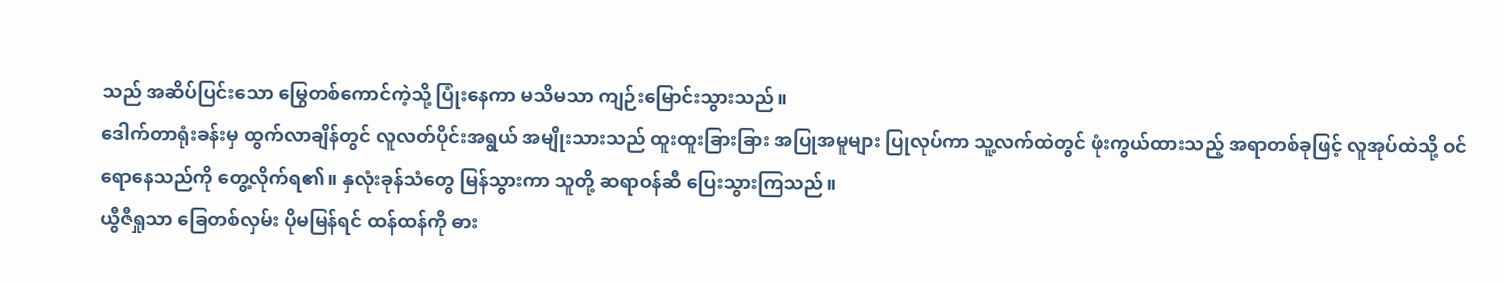သည် အဆိပ်ပြင်းသော မြွေတစ်ကောင်ကဲ့သို့ ပြုံးနေကာ မသိမသာ ကျဉ်းမြောင်းသွားသည်။
ဒေါက်တာရုံးခန်းမှ ထွက်လာချိန်တွင် လူလတ်ပိုင်းအရွယ် အမျိုးသားသည် ထူးထူးခြားခြား အပြုအမူများ ပြုလုပ်ကာ သူ့လက်ထဲတွင် ဖုံးကွယ်ထားသည့် အရာတစ်ခုဖြင့် လူအုပ်ထဲသို့ ဝင်ရောနေသည်ကို တွေ့လိုက်ရ၏။ နှလုံးခုန်သံတွေ မြန်သွားကာ သူတို့ ဆရာဝန်ဆီ ပြေးသွားကြသည်။
ယွီဇီရှုသာ ခြေတစ်လှမ်း ပိုမမြန်ရင် ထန်ထန်ကို ဓား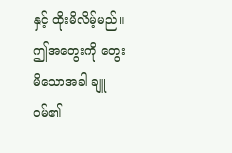နှင့် ထိုးမိလိမ့်မည်။ ဤအတွေးကို တွေးမိသောအခါ ချူဝမ်၏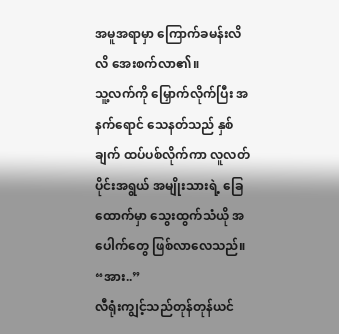အမူအရာမှာ ကြောက်ခမန်းလိလိ အေးစက်လာ၏။
သူ့လက်ကို မြှောက်လိုက်ပြီး အနက်ရောင် သေနတ်သည် နှစ်ချက် ထပ်ပစ်လိုက်ကာ လူလတ်ပိုင်းအရွယ် အမျိုးသားရဲ့ ခြေထောက်မှာ သွေးထွက်သံယို အပေါက်တွေ ဖြစ်လာလေသည်။
“အား..”
လီရုံးကျွင့်သည်တုန်တုန်ယင်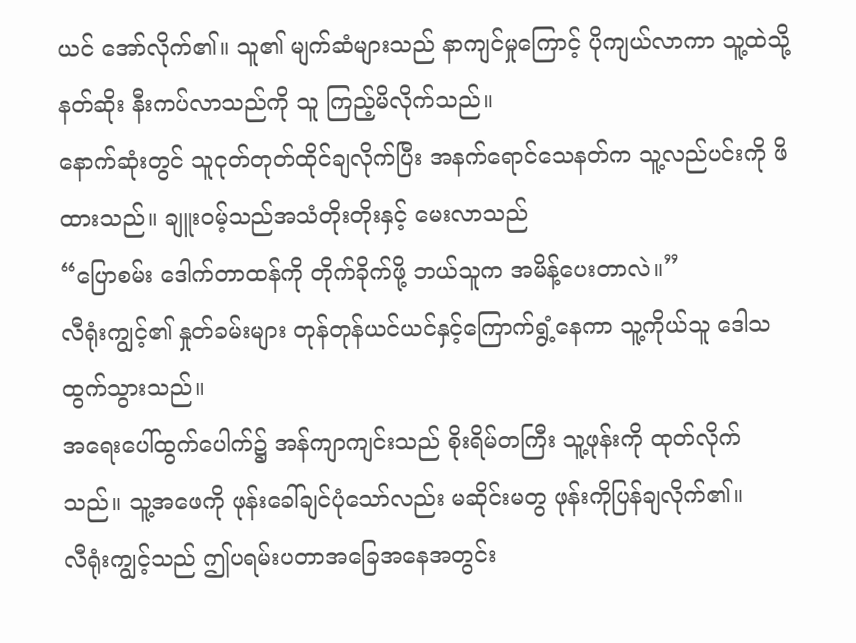ယင် အော်လိုက်၏။ သူ၏ မျက်ဆံများသည် နာကျင်မှုကြောင့် ပိုကျယ်လာကာ သူ့ထဲသို့ နတ်ဆိုး နီးကပ်လာသည်ကို သူ ကြည့်မိလိုက်သည်။
နောက်ဆုံးတွင် သူငုတ်တုတ်ထိုင်ချလိုက်ပြီး အနက်ရောင်သေနတ်က သူ့လည်ပင်းကို ဖိထားသည်။ ချူးဝမ့်သည်အသံတိုးတိုးနှင့် မေးလာသည်
“ပြောစမ်း ဒေါက်တာထန်ကို တိုက်ခိုက်ဖို့ ဘယ်သူက အမိန့်ပေးတာလဲ။”
လီရုံးကျွင့်၏ နှုတ်ခမ်းများ တုန်တုန်ယင်ယင်နှင့်ကြောက်ရွံ့နေကာ သူ့ကိုယ်သူ ဒေါသ ထွက်သွားသည်။
အရေးပေါ်ထွက်ပေါက်၌ အန်ကျာကျင်းသည် စိုးရိမ်တကြီး သူ့ဖုန်းကို ထုတ်လိုက်သည်။ သူ့အဖေကို ဖုန်းခေါ်ချင်ပုံသော်လည်း မဆိုင်းမတွ ဖုန်းကိုပြန်ချလိုက်၏။
လီရုံးကျွင့်သည် ဤပရမ်းပတာအခြေအနေအတွင်း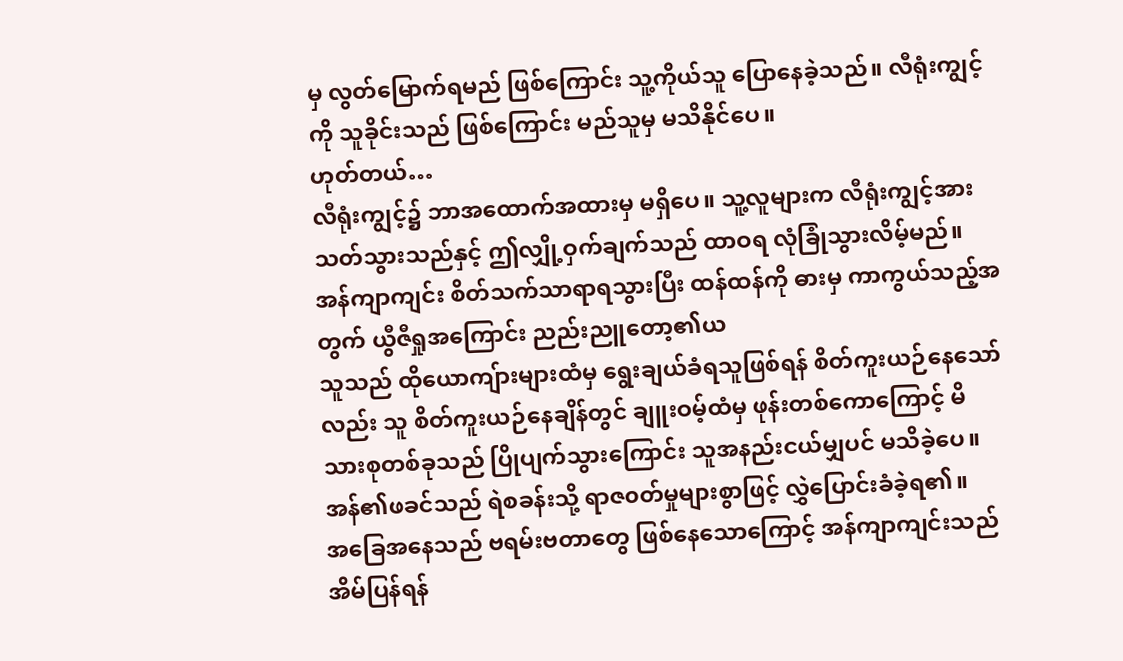မှ လွတ်မြောက်ရမည် ဖြစ်ကြောင်း သူ့ကိုယ်သူ ပြောနေခဲ့သည်။ လီရုံးကျွင့်ကို သူခိုင်းသည် ဖြစ်ကြောင်း မည်သူမှ မသိနိုင်ပေ။
ဟုတ်တယ်…
လီရုံးကျွင့်၌ ဘာအထောက်အထားမှ မရှိပေ။ သူ့လူများက လီရုံးကျွင့်အား သတ်သွားသည်နှင့် ဤလျှို့ဝှက်ချက်သည် ထာဝရ လုံခြုံသွားလိမ့်မည်။
အန်ကျာကျင်း စိတ်သက်သာရာရသွားပြီး ထန်ထန်ကို ဓားမှ ကာကွယ်သည့်အတွက် ယွီဇီရှုအကြောင်း ညည်းညူတော့၏ယ
သူသည် ထိုယောကျ်ားများထံမှ ရွေးချယ်ခံရသူဖြစ်ရန် စိတ်ကူးယဉ်နေသော်လည်း သူ စိတ်ကူးယဉ်နေချိန်တွင် ချူးဝမ့်ထံမှ ဖုန်းတစ်ကောကြောင့် မိသားစုတစ်ခုသည် ပြိုပျက်သွားကြောင်း သူအနည်းငယ်မျှပင် မသိခဲ့ပေ။
အန်၏ဖခင်သည် ရဲစခန်းသို့ ရာဇ၀တ်မှုများစွာဖြင့် လွှဲပြောင်းခံခဲ့ရ၏။
အခြေအနေသည် ဗရမ်းဗတာတွေ ဖြစ်နေသောကြောင့် အန်ကျာကျင်းသည် အိမ်ပြန်ရန်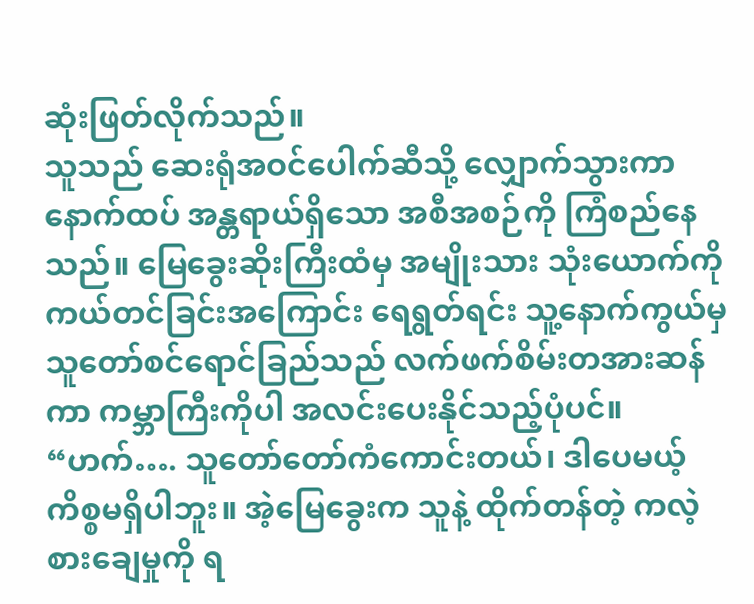ဆုံးဖြတ်လိုက်သည်။
သူသည် ဆေးရုံအဝင်ပေါက်ဆီသို့ လျှောက်သွားကာ နောက်ထပ် အန္တရာယ်ရှိသော အစီအစဉ်ကို ကြံစည်နေသည်။ မြေခွေးဆိုးကြီးထံမှ အမျိုးသား သုံးယောက်ကို ကယ်တင်ခြင်းအကြောင်း ရေရွတ်ရင်း သူ့နောက်ကွယ်မှ သူတော်စင်ရောင်ခြည်သည် လက်ဖက်စိမ်းတအားဆန်ကာ ကမ္ဘာကြီးကိုပါ အလင်းပေးနိုင်သည့်ပုံပင်။
“ဟက်…. သူတော်တော်ကံကောင်းတယ်၊ ဒါပေမယ့် ကိစ္စမရှိပါဘူး။ အဲ့မြေခွေးက သူနဲ့ ထိုက်တန်တဲ့ ကလဲ့စားချေမှုကို ရ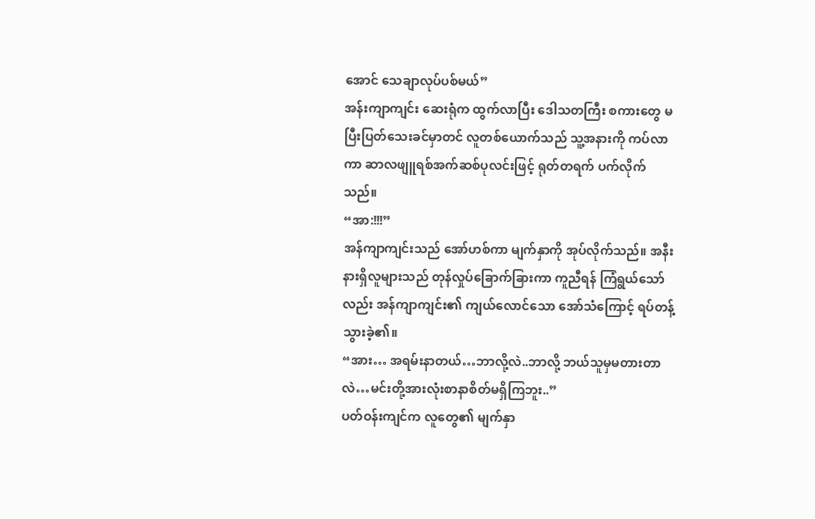အောင် သေချာလုပ်ပစ်မယ်”
အန်းကျာကျင်း ဆေးရုံက ထွက်လာပြီး ဒေါသတကြီး စကားတွေ မပြီးပြတ်သေးခင်မှာတင် လူတစ်ယောက်သည် သူ့အနားကို ကပ်လာကာ ဆာလဖျူရစ်အက်ဆစ်ပုလင်းဖြင့် ရုတ်တရက် ပက်လိုက်သည်။
“အာ:!!!”
အန်ကျာကျင်းသည် အော်ဟစ်ကာ မျက်နှာကို အုပ်လိုက်သည်။ အနီးနားရှိလူများသည် တုန်လှုပ်ခြောက်ခြားကာ ကူညီရန် ကြံရွယ်သော်လည်း အန်ကျာကျင်း၏ ကျယ်လောင်သော အော်သံကြောင့် ရပ်တန့်သွားခဲ့၏။
“အား… အရမ်းနာတယ်…ဘာလို့လဲ..ဘာလို့ ဘယ်သူမှမတားတာလဲ…မင်းတို့အားလုံးစာနာစိတ်မရှိကြဘူး..”
ပတ်ဝန်းကျင်က လူတွေ၏ မျက်နှာ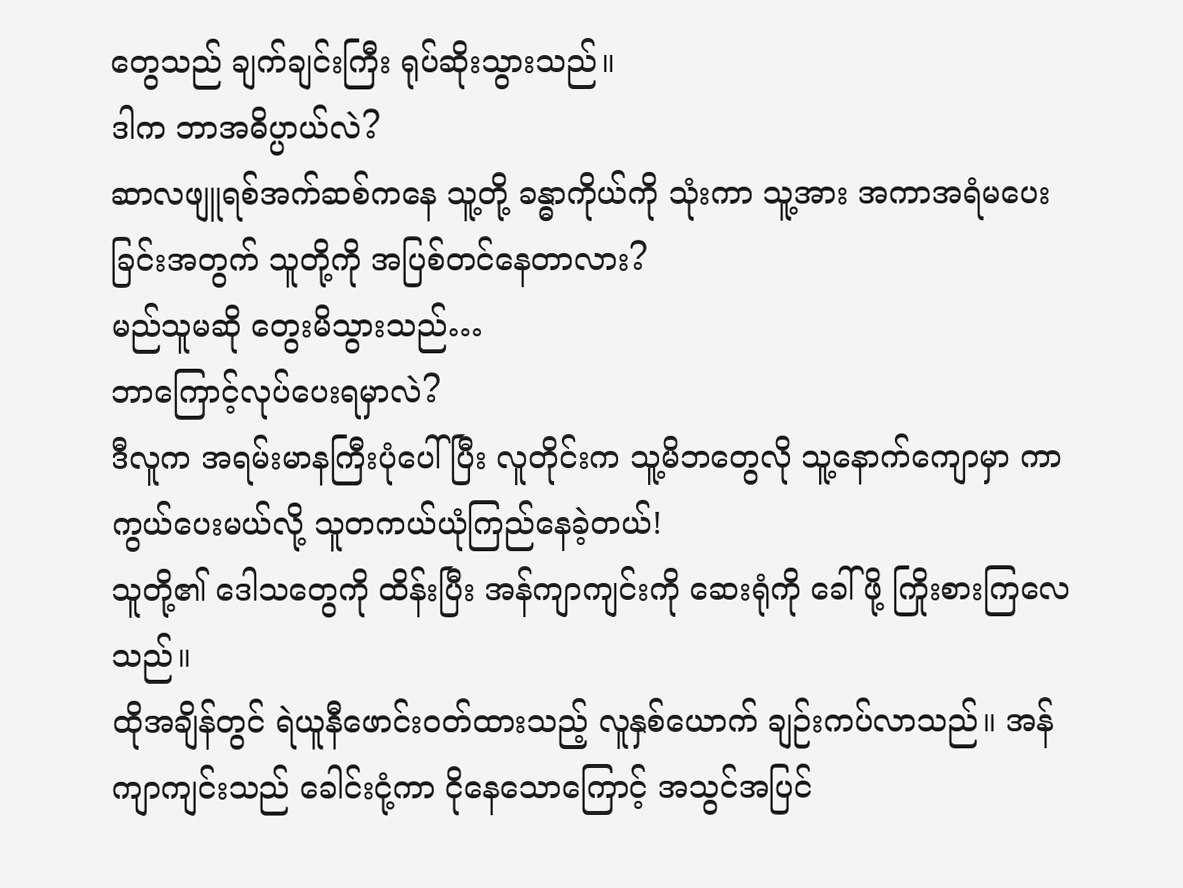တွေသည် ချက်ချင်းကြီး ရုပ်ဆိုးသွားသည်။
ဒါက ဘာအဓိပ္ပာယ်လဲ?
ဆာလဖျူရစ်အက်ဆစ်ကနေ သူ့တို့ ခန္ဓာကိုယ်ကို သုံးကာ သူ့အား အကာအရံမပေးခြင်းအတွက် သူတို့ကို အပြစ်တင်နေတာလား?
မည်သူမဆို တွေးမိသွားသည်…
ဘာကြောင့်လုပ်ပေးရမှာလဲ?
ဒီလူက အရမ်းမာနကြီးပုံပေါ်ပြီး လူတိုင်းက သူ့မိဘတွေလို သူ့နောက်ကျောမှာ ကာကွယ်ပေးမယ်လို့ သူတကယ်ယုံကြည်နေခဲ့တယ်!
သူတို့၏ ဒေါသတွေကို ထိန်းပြီး အန်ကျာကျင်းကို ဆေးရုံကို ခေါ်ဖို့ ကြိုးစားကြလေသည်။
ထိုအချိန်တွင် ရဲယူနီဖောင်းဝတ်ထားသည့် လူနှစ်ယောက် ချဉ်းကပ်လာသည်။ အန်ကျာကျင်းသည် ခေါင်းငုံ့ကာ ငိုနေသောကြောင့် အသွင်အပြင်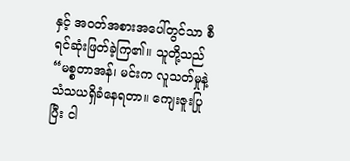နှင့် အဝတ်အစားအပေါ်တွင်သာ စီရင်ဆုံးဖြတ်ခဲ့ကြ၏။ သူတို့သည်
“မစ္စတာအန်၊ မင်းက လူသတ်မှုနဲ့ သံသယရှိခံနေရတာ။ ကျေးဇူးပြုပြီး ငါ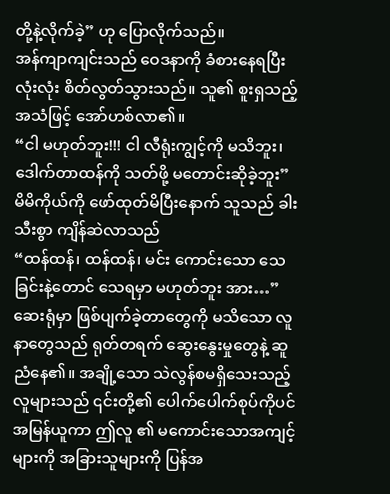တို့နဲ့လိုက်ခဲ့” ဟု ပြောလိုက်သည်။
အန်ကျာကျင်းသည် ဝေဒနာကို ခံစားနေရပြီး လုံးလုံး စိတ်လွတ်သွားသည်။ သူ၏ စူးရှသည့် အသံဖြင့် အော်ဟစ်လာ၏။
“ငါ မဟုတ်ဘူး!!! ငါ လီရုံးကျွင့်ကို မသိဘူး၊ ဒေါက်တာထန်ကို သတ်ဖို့ မတောင်းဆိုခဲ့ဘူး”
မိမိကိုယ်ကို ဖော်ထုတ်မိပြီးနောက် သူသည် ခါးသီးစွာ ကျိန်ဆဲလာသည်
“ထန်ထန်၊ ထန်ထန်၊ မင်း ကောင်းသော သေခြင်းနဲ့တောင် သေရမှာ မဟုတ်ဘူး အား…”
ဆေးရုံမှာ ဖြစ်ပျက်ခဲ့တာတွေကို မသိသော လူနာတွေသည် ရုတ်တရက် ဆွေးနွေးမှုတွေနဲ့ ဆူညံနေ၏။ အချို့သော သဲလွန်စမရှိသေးသည့် လူများသည် ၎င်းတို့၏ ပေါက်ပေါက်စုပ်ကိုပင် အမြန်ယူကာ ဤလူ ၏ မကောင်းသောအကျင့်များကို အခြားသူများကို ပြန်အ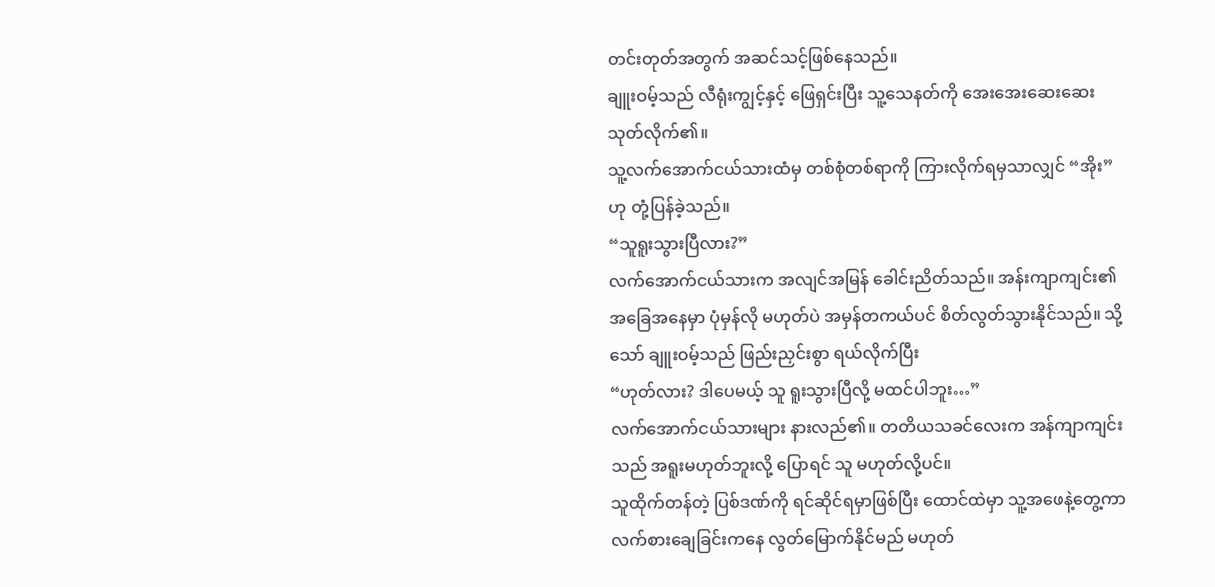တင်းတုတ်အတွက် အဆင်သင့်ဖြစ်နေသည်။
ချူးဝမ့်သည် လီရုံးကျွင့်နှင့် ဖြေရှင်းပြီး သူ့သေနတ်ကို အေးအေးဆေးဆေး သုတ်လိုက်၏။
သူ့လက်အောက်ငယ်သားထံမှ တစ်စုံတစ်ရာကို ကြားလိုက်ရမှသာလျှင် “အိုး” ဟု တုံ့ပြန်ခဲ့သည်။
“သူရူးသွားပြီလား?”
လက်အောက်ငယ်သားက အလျင်အမြန် ခေါင်းညိတ်သည်။ အန်းကျာကျင်း၏ အခြေအနေမှာ ပုံမှန်လို မဟုတ်ပဲ အမှန်တကယ်ပင် စိတ်လွတ်သွားနိုင်သည်။ သို့သော် ချူးဝမ့်သည် ဖြည်းညှင်းစွာ ရယ်လိုက်ပြီး
“ဟုတ်လား? ဒါပေမယ့် သူ ရူးသွားပြီလို့ မထင်ပါဘူး…”
လက်အောက်ငယ်သားများ နားလည်၏။ တတိယသခင်လေးက အန်ကျာကျင်းသည် အရူးမဟုတ်ဘူးလို့ ပြောရင် သူ မဟုတ်လို့ပင်။
သူထိုက်တန်တဲ့ ပြစ်ဒဏ်ကို ရင်ဆိုင်ရမှာဖြစ်ပြီး ထောင်ထဲမှာ သူ့အဖေနဲ့တွေ့ကာ လက်စားချေခြင်းကနေ လွတ်မြောက်နိုင်မည် မဟုတ်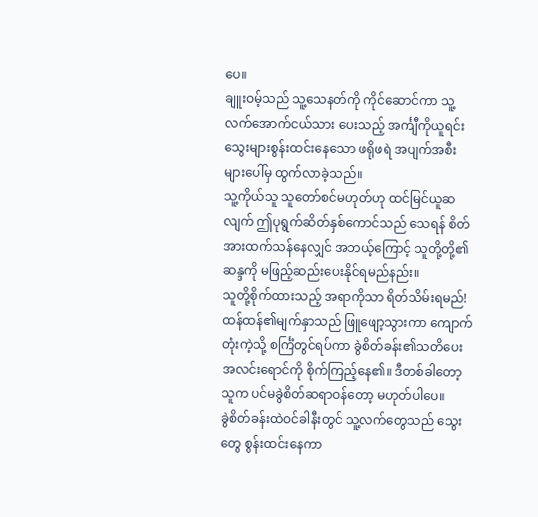ပေ။
ချူးဝမ့်သည် သူ့သေနတ်ကို ကိုင်ဆောင်ကာ သူ့လက်အောက်ငယ်သား ပေးသည့် အင်္ကျီကိုယူရင်း သွေးများစွန်းထင်းနေသော ဖရိုဖရဲ အပျက်အစီးများပေါ်မှ ထွက်လာခဲ့သည်။
သူ့ကိုယ်သူ သူတော်စင်မဟုတ်ဟု ထင်မြင်ယူဆလျက် ဤပုရွက်ဆိတ်နှစ်ကောင်သည် သေရန် စိတ်အားထက်သန်နေလျှင် အဘယ့်ကြောင့် သူတို့တို့၏ဆန္ဒကို မဖြည့်ဆည်းပေးနိုင်ရမည်နည်း။
သူတို့စိုက်ထားသည့် အရာကိုသာ ရိတ်သိမ်းရမည်!
ထန်ထန်၏မျက်နှာသည် ဖြူဖျော့သွားကာ ကျောက်တုံးကဲ့သို့ စင်္ကြံတွင်ရပ်ကာ ခွဲစိတ်ခန်း၏သတိပေးအလင်းရောင်ကို စိုက်ကြည့်နေ၏။ ဒီတစ်ခါတော့ သူက ပင်မခွဲစိတ်ဆရာဝန်တော့ မဟုတ်ပါပေ။
ခွဲစိတ်ခန်းထဲဝင်ခါနီးတွင် သူ့လက်တွေသည် သွေးတွေ စွန်းထင်းနေကာ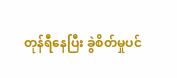တုန်ရီနေပြီး ခွဲစိတ်မှုပင်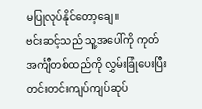မပြုလုပ်နိုင်တော့ချေ။
ဗင်းဆင့်သည် သူ့အပေါ်ကို ကုတ်အင်္ကျီတစ်ထည်ကို လွှမ်းခြုံပေးပြီး တင်းတင်းကျပ်ကျပ်ဆုပ်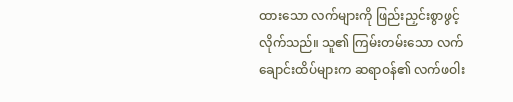ထားသော လက်များကို ဖြည်းညှင်းစွာဖွင့်လိုက်သည်။ သူ၏ ကြမ်းတမ်းသော လက်ချောင်းထိပ်များက ဆရာဝန်၏ လက်ဖဝါး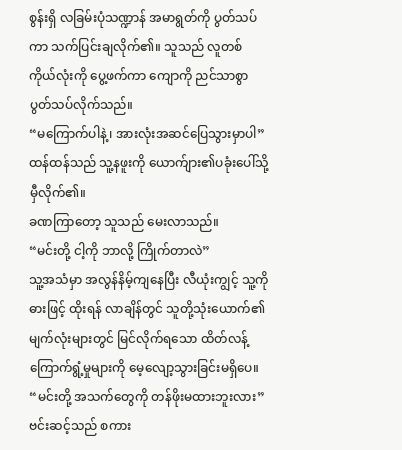စွန်းရှိ လခြမ်းပုံသဏ္ဍာန် အမာရွတ်ကို ပွတ်သပ်ကာ သက်ပြင်းချလိုက်၏။ သူသည် လူတစ်ကိုယ်လုံးကို ပွေ့ဖက်ကာ ကျောကို ညင်သာစွာ ပွတ်သပ်လိုက်သည်။
“မကြောက်ပါနဲ့၊ အားလုံးအဆင်ပြေသွားမှာပါ”
ထန်ထန်သည် သူ့နဖူးကို ယောက်ျား၏ပခုံးပေါ်သို့ မှီလိုက်၏။
ခဏကြာတော့ သူသည် မေးလာသည်။
“မင်းတို့ ငါ့ကို ဘာလို့ ကြိုက်တာလဲ”
သူ့အသံမှာ အလွန်နိမ့်ကျနေပြီး လီယုံးကျွင့် သူ့ကို ဓားဖြင့် ထိုးရန် လာချိန်တွင် သူတို့သုံးယောက်၏ မျက်လုံးများတွင် မြင်လိုက်ရသော ထိတ်လန့်ကြောက်ရွံ့မှုများကို မေ့လျော့သွားခြင်းမရှိပေ။
“မင်းတို့ အသက်တွေကို တန်ဖိုးမထားဘူးလား”
ဗင်းဆင့်သည် စကား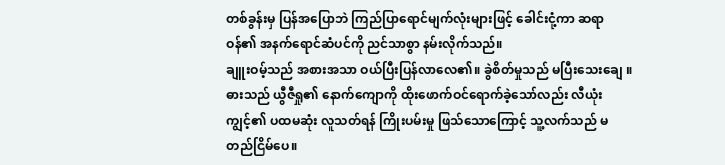တစ်ခွန်းမှ ပြန်အပြောဘဲ ကြည်ပြာရောင်မျက်လုံးများဖြင့် ခေါင်းငုံ့ကာ ဆရာဝန်၏ အနက်ရောင်ဆံပင်ကို ညင်သာစွာ နမ်းလိုက်သည်။
ချူးဝမ့်သည် အစားအသာ ဝယ်ပြီးပြန်လာလေ၏။ ခွဲစိတ်မှုသည် မပြီးသေးချေ ။ ဓားသည် ယွီဇီရှု၏ နောက်ကျောကို ထိုးဖောက်ဝင်ရောက်ခဲ့သော်လည်း လီယုံးကျွင့်၏ ပထမဆုံး လူသတ်ရန် ကြိုးပမ်းမှု ဖြသ်သောကြောင့် သူ့လက်သည် မတည်ငြိမ်ပေ။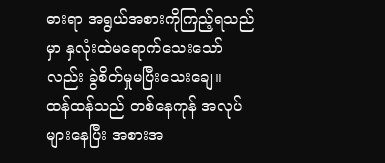ဓားရာ အရွယ်အစားကိုကြည့်ရသည်မှာ နှလုံးထဲမရောက်သေးသော်လည်း ခွဲစိတ်မှုမပြီးသေးချေ။
ထန်ထန်သည် တစ်နေကုန် အလုပ်များနေပြီး အစားအ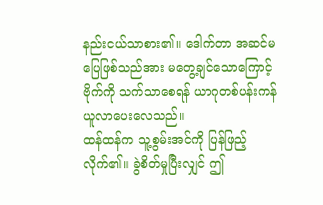နည်းငယ်သာစား၏။ ဒေါက်တာ အဆင်မပြေဖြစ်သည်အား မတွေ့ချင်သောကြောင့် ဗိုက်ကို သက်သာစေရန် ယာဂုတစ်ပန်းကန် ယူလာပေးလေသည်။
ထန်ထန်က သူ့စွမ်းအင်ကို ပြန်ဖြည့်လိုက်၏။ ခွဲစိတ်မှုပြီးလျှင် ဤ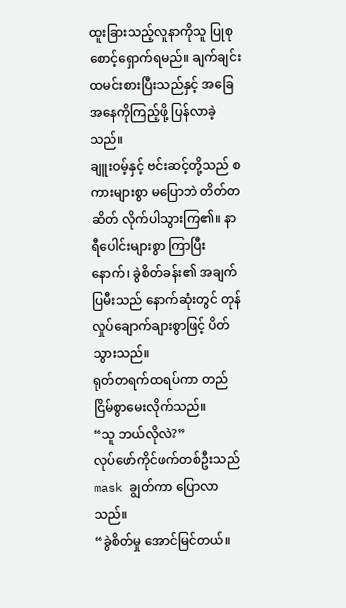ထူးခြားသည့်လူနာကိုသူ ပြုစုစောင့်ရှောက်ရမည်။ ချက်ချင်းထမင်းစားပြီးသည်နှင့် အခြေအနေကိုကြည့်ဖို့ ပြန်လာခဲ့သည်။
ချူးဝမ့်နှင့် ဗင်းဆင့်တို့သည် စကားများစွာ မပြောဘဲ တိတ်တဆိတ် လိုက်ပါသွားကြ၏။ နာရီပေါင်းများစွာ ကြာပြီးနောက်၊ ခွဲစိတ်ခန်း၏ အချက်ပြမီးသည် နောက်ဆုံးတွင် တုန်လှုပ်ချောက်ချားစွာဖြင့် ပိတ်သွားသည်။
ရုတ်တရက်ထရပ်ကာ တည်ငြိမ်စွာမေးလိုက်သည်။
“သူ ဘယ်လိုလဲ?”
လုပ်ဖော်ကိုင်ဖက်တစ်ဦးသည် mask ချွတ်ကာ ပြောလာသည်။
“ခွဲစိတ်မှု အောင်မြင်တယ်။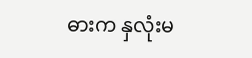ဓားက နှလုံးမ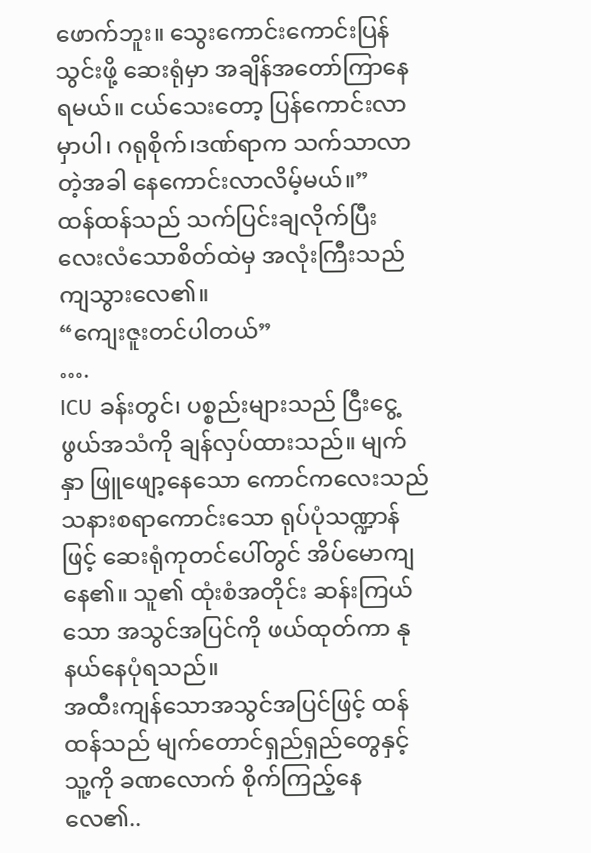ဖောက်ဘူး။ သွေးကောင်းကောင်းပြန်သွင်းဖို့ ဆေးရုံမှာ အချိန်အတော်ကြာနေရမယ်။ ငယ်သေးတော့ ပြန်ကောင်းလာမှာပါ၊ ဂရုစိုက်၊ဒဏ်ရာက သက်သာလာတဲ့အခါ နေကောင်းလာလိမ့်မယ်။”
ထန်ထန်သည် သက်ပြင်းချလိုက်ပြီး လေးလံသောစိတ်ထဲမှ အလုံးကြီးသည် ကျသွားလေ၏။
“ကျေးဇူးတင်ပါတယ်”
….
ICU ခန်းတွင်၊ ပစ္စည်းများသည် ငြီးငွေ့ဖွယ်အသံကို ချန်လှပ်ထားသည်။ မျက်နှာ ဖြူဖျော့နေသော ကောင်ကလေးသည် သနားစရာကောင်းသော ရုပ်ပုံသဏ္ဍာန်ဖြင့် ဆေးရုံကုတင်ပေါ်တွင် အိပ်မောကျနေ၏။ သူ၏ ထုံးစံအတိုင်း ဆန်းကြယ်သော အသွင်အပြင်ကို ဖယ်ထုတ်ကာ နုနယ်နေပုံရသည်။
အထီးကျန်သောအသွင်အပြင်ဖြင့် ထန်ထန်သည် မျက်တောင်ရှည်ရှည်တွေနှင့် သူ့ကို ခဏလောက် စိုက်ကြည့်နေလေ၏..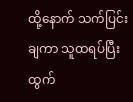ထို့နောက် သက်ပြင်းချကာ သူထရပ်ပြီး ထွက်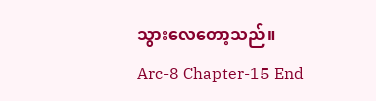သွားလေတော့သည်။
Arc-8 Chapter-15 End